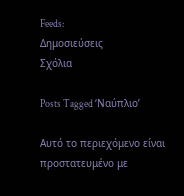Feeds:
Δημοσιεύσεις
Σχόλια

Posts Tagged ‘Ναύπλιο’

Αυτό το περιεχόμενο είναι προστατευμένο με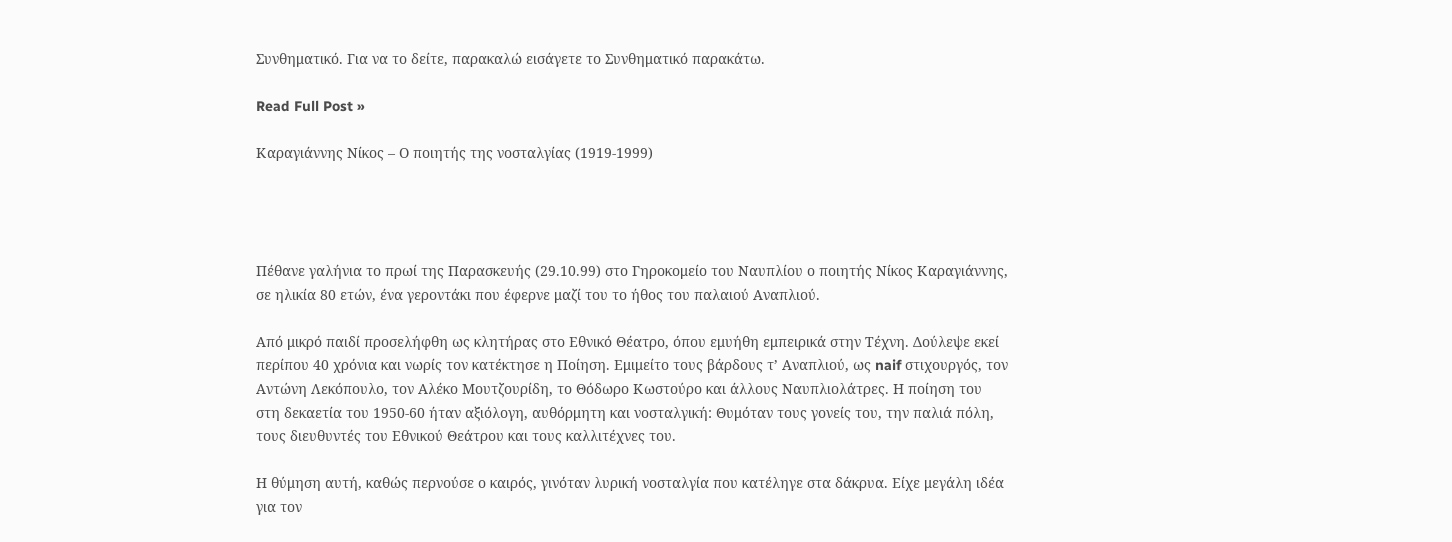Συνθηματικό. Για να το δείτε, παρακαλώ εισάγετε το Συνθηματικό παρακάτω.

Read Full Post »

Καραγιάννης Νίκος – Ο ποιητής της νοσταλγίας (1919-1999)




Πέθανε γαλήνια το πρωί της Παρασκευής (29.10.99) στο Γηροκομείο του Ναυπλίου ο ποιητής Νίκος Καραγιάννης, σε ηλικία 80 ετών, ένα γεροντάκι που έφερνε μαζί του το ήθος του παλαιού Αναπλιού.

Από μικρό παιδί προσελήφθη ως κλητήρας στο Εθνικό Θέατρο, όπου εμυήθη εμπειρικά στην Τέχνη. Δούλεψε εκεί περίπου 40 χρόνια και νωρίς τον κατέκτησε η Ποίηση. Εμιμείτο τους βάρδους τ’ Αναπλιού, ως naif στιχουργός, τον Αντώνη Λεκόπουλο, τον Αλέκο Μουτζουρίδη, το Θόδωρο Κωστούρο και άλλους Ναυπλιολάτρες. Η ποίηση του στη δεκαετία του 1950-60 ήταν αξιόλογη, αυθόρμητη και νοσταλγική: Θυμόταν τους γονείς του, την παλιά πόλη, τους διευθυντές του Εθνικού Θεάτρου και τους καλλιτέχνες του.

Η θύμηση αυτή, καθώς περνούσε ο καιρός, γινόταν λυρική νοσταλγία που κατέληγε στα δάκρυα. Είχε μεγάλη ιδέα για τον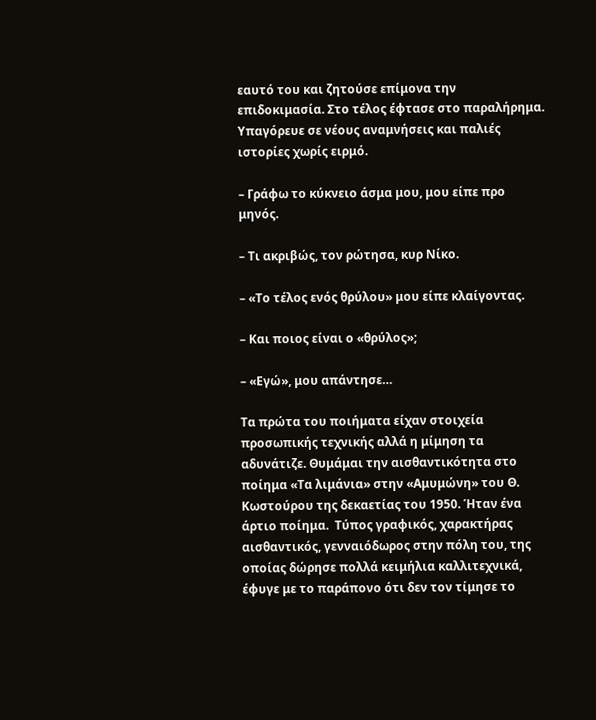εαυτό του και ζητούσε επίμονα την επιδοκιμασία. Στο τέλος έφτασε στο παραλήρημα. Υπαγόρευε σε νέους αναμνήσεις και παλιές ιστορίες χωρίς ειρμό.

– Γράφω το κύκνειο άσμα μου, μου είπε προ μηνός.

– Τι ακριβώς, τον ρώτησα, κυρ Νίκο.

– «Το τέλος ενός θρύλου» μου είπε κλαίγοντας.

– Και ποιος είναι ο «θρύλος»;

– «Εγώ», μου απάντησε…

Τα πρώτα του ποιήματα είχαν στοιχεία προσωπικής τεχνικής αλλά η μίμηση τα αδυνάτιζε. Θυμάμαι την αισθαντικότητα στο ποίημα «Τα λιμάνια» στην «Αμυμώνη» του Θ. Κωστούρου της δεκαετίας του 1950. Ήταν ένα άρτιο ποίημα.  Τύπος γραφικός, χαρακτήρας αισθαντικός, γενναιόδωρος στην πόλη του, της οποίας δώρησε πολλά κειμήλια καλλιτεχνικά, έφυγε με το παράπονο ότι δεν τον τίμησε το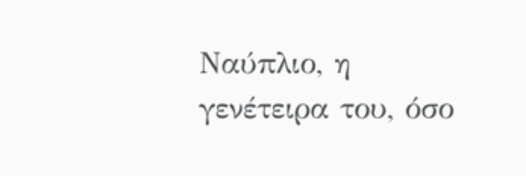Ναύπλιο, η γενέτειρα του, όσο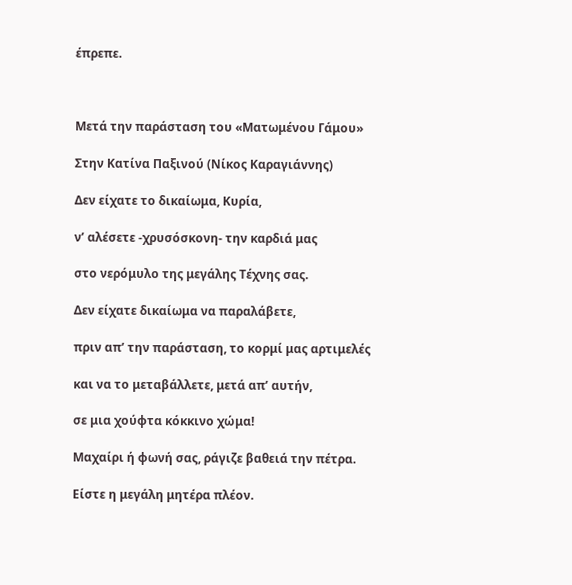έπρεπε.



Μετά την παράσταση του «Ματωμένου Γάμου»

Στην Κατίνα Παξινού (Νίκος Καραγιάννης)

Δεν είχατε το δικαίωμα, Κυρία,

ν’ αλέσετε -χρυσόσκονη- την καρδιά μας

στο νερόμυλο της μεγάλης Τέχνης σας.

Δεν είχατε δικαίωμα να παραλάβετε,

πριν απ’ την παράσταση, το κορμί μας αρτιμελές

και να το μεταβάλλετε, μετά απ’ αυτήν,

σε μια χούφτα κόκκινο χώμα!

Μαχαίρι ή φωνή σας, ράγιζε βαθειά την πέτρα.

Είστε η μεγάλη μητέρα πλέον.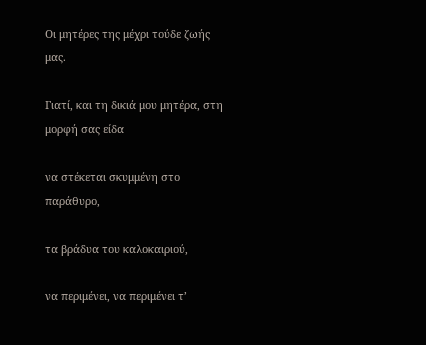Οι μητέρες της μέχρι τούδε ζωής μας.

Γιατί, και τη δικιά μου μητέρα, στη μορφή σας είδα

να στέκεται σκυμμένη στο παράθυρο,

τα βράδυα του καλοκαιριού,

να περιμένει, να περιμένει τ’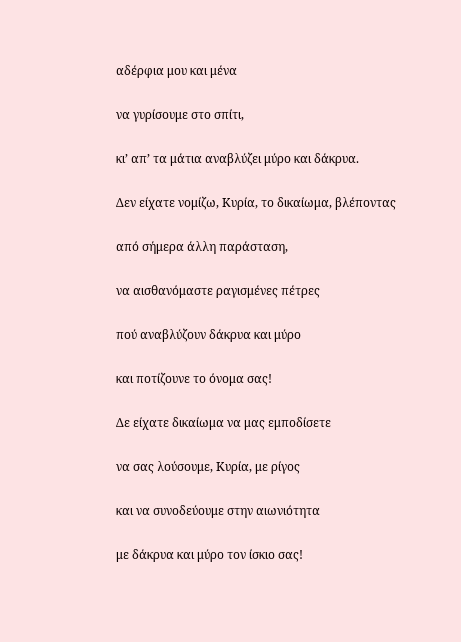αδέρφια μου και μένα

να γυρίσουμε στο σπίτι,

κι’ απ’ τα μάτια αναβλύζει μύρο και δάκρυα.

Δεν είχατε νομίζω, Κυρία, το δικαίωμα, βλέποντας

από σήμερα άλλη παράσταση,

να αισθανόμαστε ραγισμένες πέτρες

πού αναβλύζουν δάκρυα και μύρο

και ποτίζουνε το όνομα σας!

Δε είχατε δικαίωμα να μας εμποδίσετε

να σας λούσουμε, Κυρία, με ρίγος

και να συνοδεύουμε στην αιωνιότητα

με δάκρυα και μύρο τον ίσκιο σας!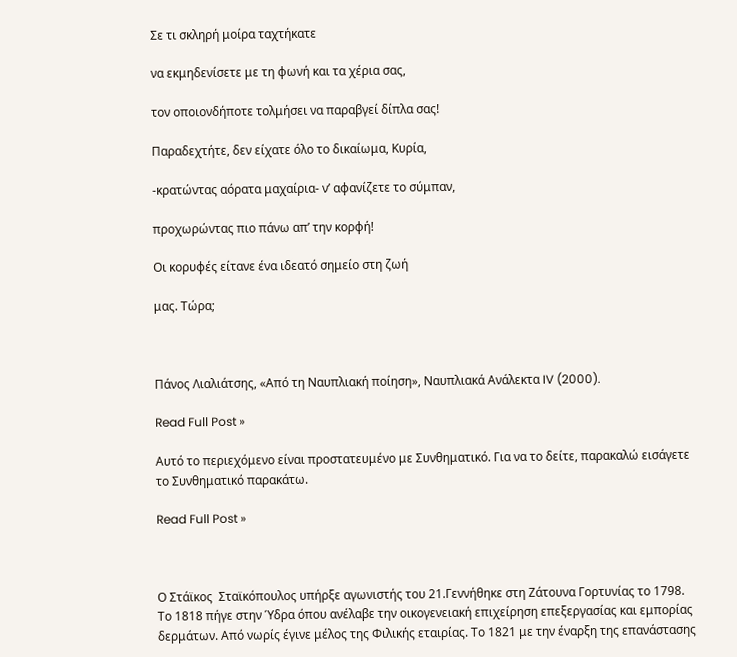Σε τι σκληρή μοίρα ταχτήκατε

να εκμηδενίσετε με τη φωνή και τα χέρια σας,

τον οποιονδήποτε τολμήσει να παραβγεί δίπλα σας!

Παραδεχτήτε, δεν είχατε όλο το δικαίωμα, Κυρία,

-κρατώντας αόρατα μαχαίρια- ν’ αφανίζετε το σύμπαν,

προχωρώντας πιο πάνω απ’ την κορφή!

Οι κορυφές είτανε ένα ιδεατό σημείο στη ζωή

μας. Τώρα;



Πάνος Λιαλιάτσης, «Από τη Ναυπλιακή ποίηση», Ναυπλιακά Ανάλεκτα IV (2000).

Read Full Post »

Αυτό το περιεχόμενο είναι προστατευμένο με Συνθηματικό. Για να το δείτε, παρακαλώ εισάγετε το Συνθηματικό παρακάτω.

Read Full Post »



Ο Στάϊκος  Σταϊκόπουλος υπήρξε αγωνιστής του 21.Γεννήθηκε στη Ζάτουνα Γορτυνίας το 1798. Το 1818 πήγε στην Ύδρα όπου ανέλαβε την οικογενειακή επιχείρηση επεξεργασίας και εμπορίας δερμάτων. Από νωρίς έγινε μέλος της Φιλικής εταιρίας. Το 1821 με την έναρξη της επανάστασης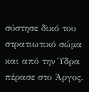σύστησε δικό του στρατιωτικό σώμα και από την Ύδρα πέρασε στο Άργος.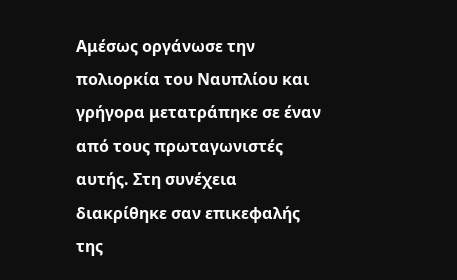Αμέσως οργάνωσε την πολιορκία του Ναυπλίου και γρήγορα μετατράπηκε σε έναν από τους πρωταγωνιστές αυτής. Στη συνέχεια διακρίθηκε σαν επικεφαλής της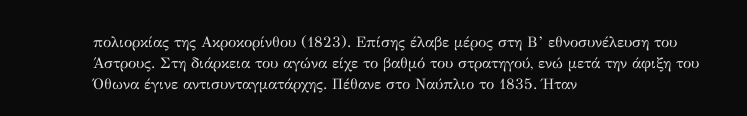πολιορκίας της Ακροκορίνθου (1823). Επίσης έλαβε μέρος στη Β’ εθνοσυνέλευση του Άστρους. Στη διάρκεια του αγώνα είχε το βαθμό του στρατηγού, ενώ μετά την άφιξη του Όθωνα έγινε αντισυνταγματάρχης. Πέθανε στο Ναύπλιο το 1835. Ήταν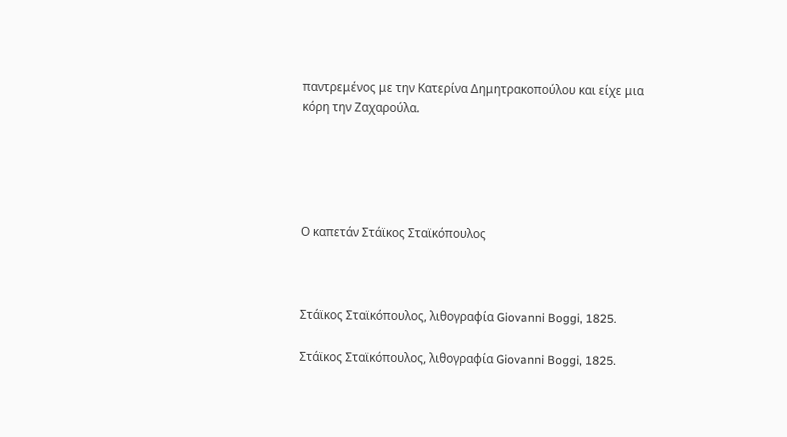παντρεμένος με την Κατερίνα Δημητρακοπούλου και είχε μια κόρη την Ζαχαρούλα.





Ο καπετάν Στάϊκος Σταϊκόπουλος



Στάϊκος Σταϊκόπουλος, λιθογραφία Giovanni Boggi, 1825.

Στάϊκος Σταϊκόπουλος, λιθογραφία Giovanni Boggi, 1825.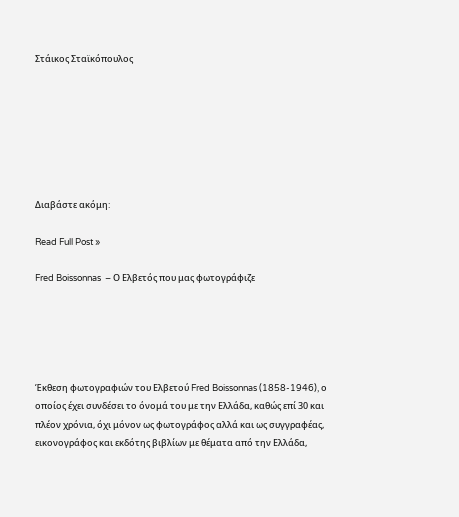Στάικος Σταϊκόπουλος







Διαβάστε ακόμη:

Read Full Post »

Fred Boissonnas  – Ο Ελβετός που μας φωτογράφιζε





Έκθεση φωτογραφιών του Ελβετού Fred Boissonnas (1858-1946), ο οποίος έχει συνδέσει το όνομά του με την Ελλάδα, καθώς επί 30 και πλέον χρόνια, όχι μόνον ως φωτογράφος αλλά και ως συγγραφέας, εικονογράφος και εκδότης βιβλίων με θέματα από την Ελλάδα,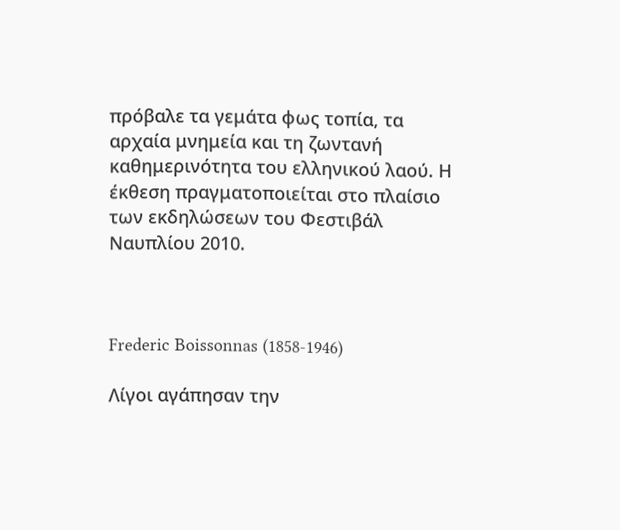πρόβαλε τα γεμάτα φως τοπία, τα αρχαία μνημεία και τη ζωντανή καθημερινότητα του ελληνικού λαού. Η έκθεση πραγματοποιείται στο πλαίσιο των εκδηλώσεων του Φεστιβάλ Ναυπλίου 2010.



Frederic Boissonnas (1858-1946)

Λίγοι αγάπησαν την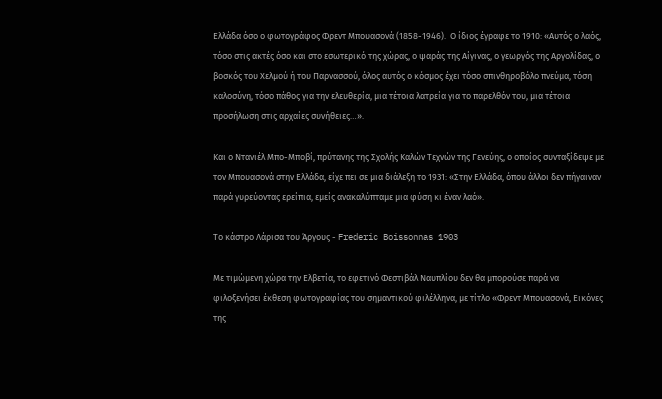Ελλάδα όσο ο φωτογράφος Φρεντ Μπουασονά (1858-1946).  Ο ίδιος έγραφε το 1910: «Αυτός ο λαός, τόσο στις ακτές όσο και στο εσωτερικό της χώρας, ο ψαράς της Αίγινας, ο γεωργός της Αργολίδας, ο βοσκός του Χελμού ή του Παρνασσού, όλος αυτός ο κόσμος έχει τόσο σπινθηροβόλο πνεύμα, τόση καλοσύνη, τόσο πάθος για την ελευθερία, μια τέτοια λατρεία για το παρελθόν του, μια τέτοια προσήλωση στις αρχαίες συνήθειες…».

Και ο Ντανιέλ Μπο-Μποβί, πρύτανης της Σχολής Καλών Τεχνών της Γενεύης, ο οποίος συνταξίδεψε με τον Μπουασονά στην Ελλάδα, είχε πει σε μια διάλεξη το 1931: «Στην Ελλάδα, όπου άλλοι δεν πήγαιναν παρά γυρεύοντας ερείπια, εμείς ανακαλύπταμε μια φύση κι έναν λαό».

Το κάστρο Λάρισα του Άργους - Frederic Boissonnas 1903

Με τιμώμενη χώρα την Ελβετία, το εφετινό Φεστιβάλ Ναυπλίου δεν θα μπορούσε παρά να φιλοξενήσει έκθεση φωτογραφίας του σημαντικού φιλέλληνα, με τίτλο «Φρεντ Μπουασονά, Εικόνες της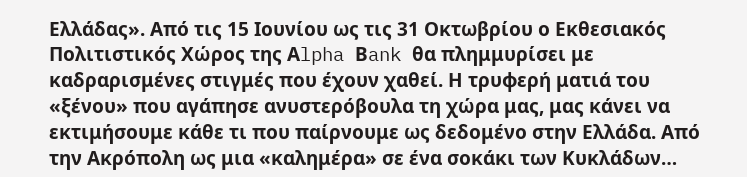Ελλάδας». Από τις 15 Ιουνίου ως τις 31 Οκτωβρίου ο Εκθεσιακός Πολιτιστικός Χώρος της Αlpha Βank θα πλημμυρίσει με καδραρισμένες στιγμές που έχουν χαθεί. Η τρυφερή ματιά του «ξένου» που αγάπησε ανυστερόβουλα τη χώρα μας, μας κάνει να εκτιμήσουμε κάθε τι που παίρνουμε ως δεδομένο στην Ελλάδα. Από την Ακρόπολη ως μια «καλημέρα» σε ένα σοκάκι των Κυκλάδων…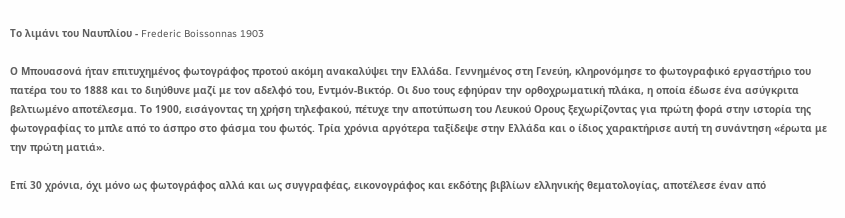Το λιμάνι του Ναυπλίου - Frederic Boissonnas 1903

Ο Μπουασονά ήταν επιτυχημένος φωτογράφος προτού ακόμη ανακαλύψει την Ελλάδα. Γεννημένος στη Γενεύη, κληρονόμησε το φωτογραφικό εργαστήριο του πατέρα του το 1888 και το διηύθυνε μαζί με τον αδελφό του, Εντμόν-Βικτόρ. Οι δυο τους εφηύραν την ορθοχρωματική πλάκα, η οποία έδωσε ένα ασύγκριτα βελτιωμένο αποτέλεσμα. Το 1900, εισάγοντας τη χρήση τηλεφακού, πέτυχε την αποτύπωση του Λευκού Ορους ξεχωρίζοντας για πρώτη φορά στην ιστορία της φωτογραφίας το μπλε από το άσπρο στο φάσμα του φωτός. Τρία χρόνια αργότερα ταξίδεψε στην Ελλάδα και ο ίδιος χαρακτήρισε αυτή τη συνάντηση «έρωτα με την πρώτη ματιά».

Επί 30 χρόνια, όχι μόνο ως φωτογράφος αλλά και ως συγγραφέας, εικονογράφος και εκδότης βιβλίων ελληνικής θεματολογίας, αποτέλεσε έναν από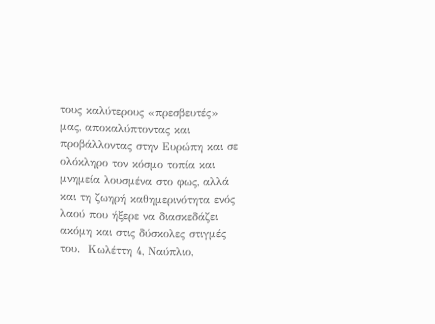τους καλύτερους «πρεσβευτές» μας, αποκαλύπτοντας και προβάλλοντας στην Ευρώπη και σε ολόκληρο τον κόσμο τοπία και μνημεία λουσμένα στο φως, αλλά και τη ζωηρή καθημερινότητα ενός λαού που ήξερε να διασκεδάζει ακόμη και στις δύσκολες στιγμές του.  Κωλέττη 4, Ναύπλιο,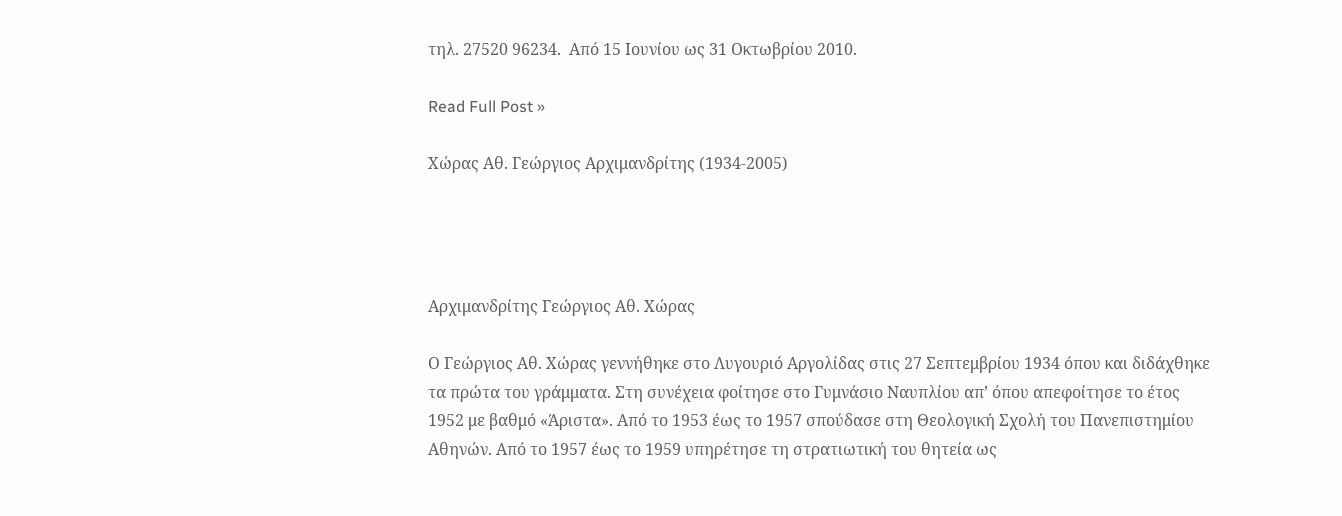τηλ. 27520 96234.  Από 15 Ιουνίου ως 31 Οκτωβρίου 2010.

Read Full Post »

Χώρας Αθ. Γεώργιος Αρχιμανδρίτης (1934-2005)




Αρχιμανδρίτης Γεώργιος Αθ. Χώρας

Ο Γεώργιος Αθ. Χώρας γεννήθηκε στο Λυγουριό Αργολίδας στις 27 Σεπτεμβρίου 1934 όπου και διδάχθηκε τα πρώτα του γράμματα. Στη συνέχεια φοίτησε στο Γυμνάσιο Ναυπλίου απ’ όπου απεφοίτησε το έτος 1952 με βαθμό «Άριστα». Από το 1953 έως το 1957 σπούδασε στη Θεολογική Σχολή του Πανεπιστημίου Αθηνών. Από το 1957 έως το 1959 υπηρέτησε τη στρατιωτική του θητεία ως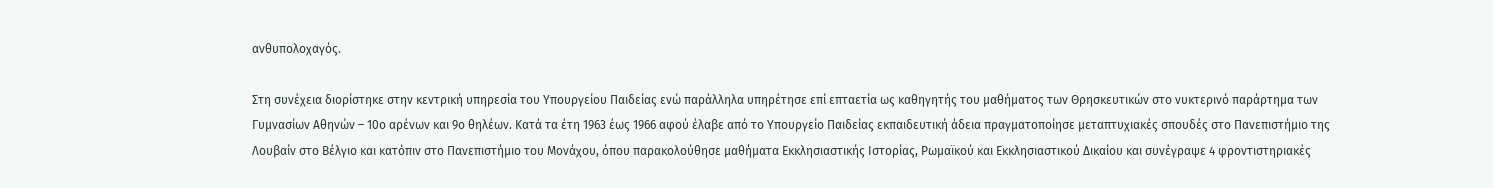ανθυπολοχαγός.

Στη συνέχεια διορίστηκε στην κεντρική υπηρεσία του Υπουργείου Παιδείας ενώ παράλληλα υπηρέτησε επί επταετία ως καθηγητής του μαθήματος των Θρησκευτικών στο νυκτερινό παράρτημα των Γυμνασίων Αθηνών – 10ο αρένων και 9ο θηλέων. Κατά τα έτη 1963 έως 1966 αφού έλαβε από το Υπουργείο Παιδείας εκπαιδευτική άδεια πραγματοποίησε μεταπτυχιακές σπουδές στο Πανεπιστήμιο της Λουβαίν στο Βέλγιο και κατόπιν στο Πανεπιστήμιο του Μονάχου, όπου παρακολούθησε μαθήματα Εκκλησιαστικής Ιστορίας, Ρωμαϊκού και Εκκλησιαστικού Δικαίου και συνέγραψε 4 φροντιστηριακές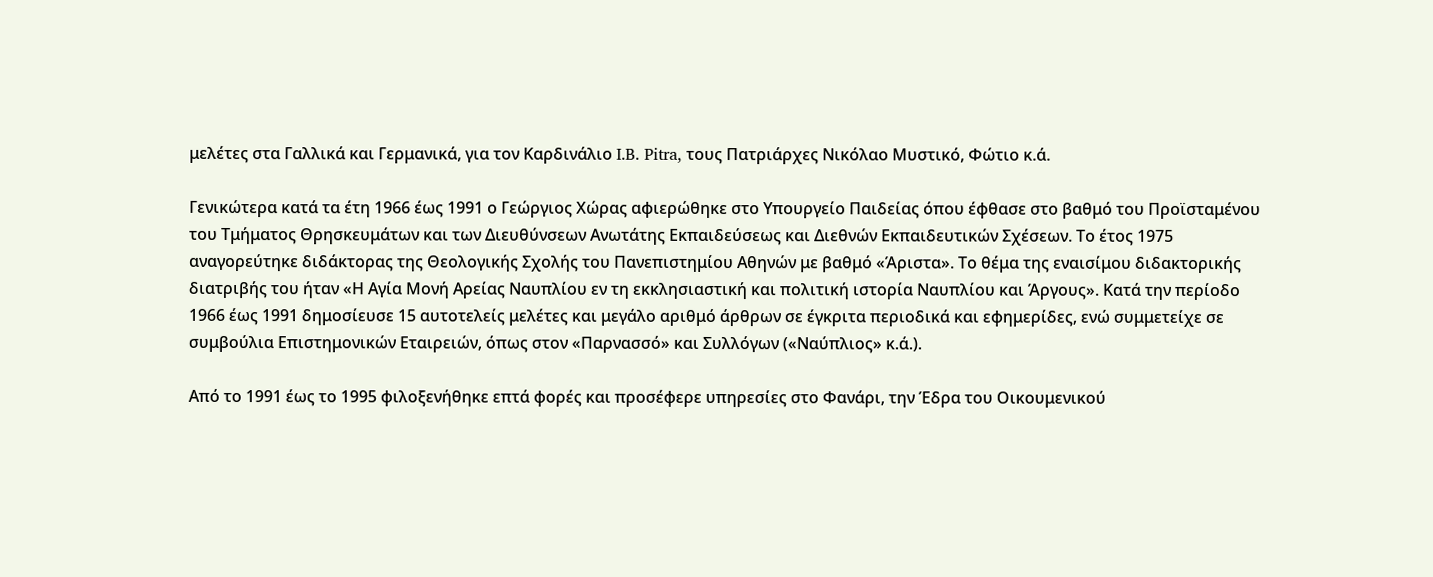μελέτες στα Γαλλικά και Γερμανικά, για τον Καρδινάλιο I.B. Pitra, τους Πατριάρχες Νικόλαο Μυστικό, Φώτιο κ.ά.

Γενικώτερα κατά τα έτη 1966 έως 1991 ο Γεώργιος Χώρας αφιερώθηκε στο Υπουργείο Παιδείας όπου έφθασε στο βαθμό του Προϊσταμένου του Τμήματος Θρησκευμάτων και των Διευθύνσεων Ανωτάτης Εκπαιδεύσεως και Διεθνών Εκπαιδευτικών Σχέσεων. Το έτος 1975 αναγορεύτηκε διδάκτορας της Θεολογικής Σχολής του Πανεπιστημίου Αθηνών με βαθμό «Άριστα». Το θέμα της εναισίμου διδακτορικής διατριβής του ήταν «Η Αγία Μονή Αρείας Ναυπλίου εν τη εκκλησιαστική και πολιτική ιστορία Ναυπλίου και Άργους». Κατά την περίοδο 1966 έως 1991 δημοσίευσε 15 αυτοτελείς μελέτες και μεγάλο αριθμό άρθρων σε έγκριτα περιοδικά και εφημερίδες, ενώ συμμετείχε σε συμβούλια Επιστημονικών Εταιρειών, όπως στον «Παρνασσό» και Συλλόγων («Ναύπλιος» κ.ά.).

Από το 1991 έως το 1995 φιλοξενήθηκε επτά φορές και προσέφερε υπηρεσίες στο Φανάρι, την Έδρα του Οικουμενικού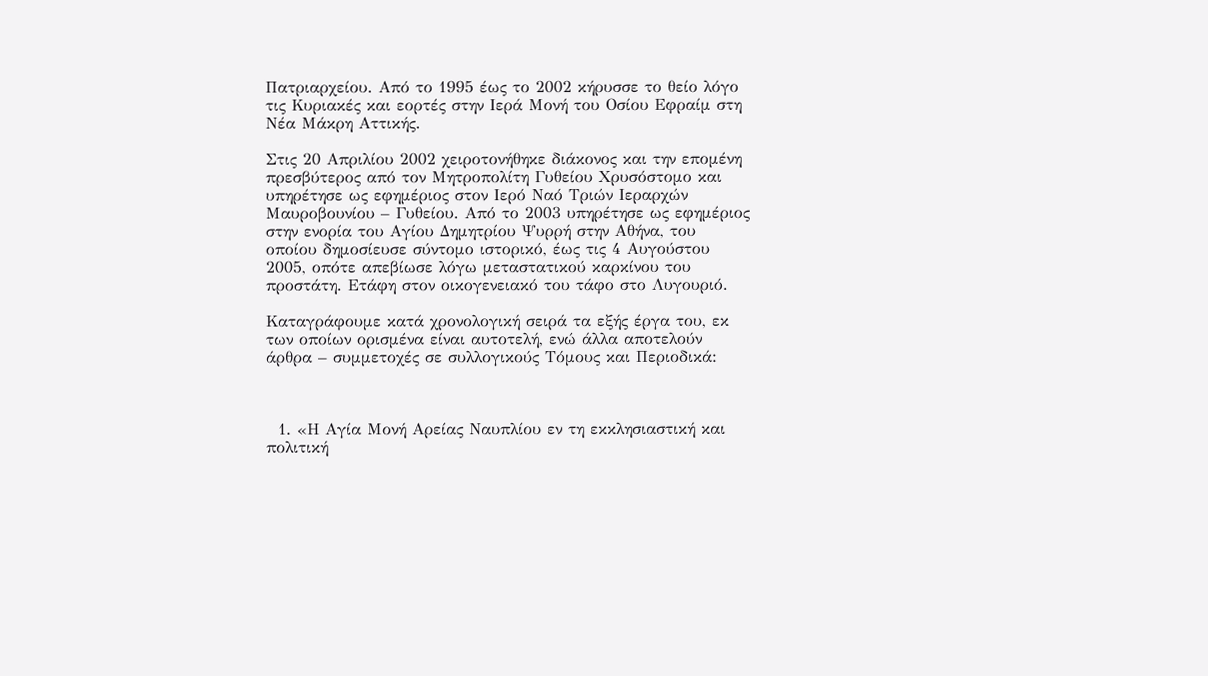Πατριαρχείου. Από το 1995 έως το 2002 κήρυσσε το θείο λόγο τις Κυριακές και εορτές στην Ιερά Μονή του Οσίου Εφραίμ στη Νέα Μάκρη Αττικής.

Στις 20 Απριλίου 2002 χειροτονήθηκε διάκονος και την επομένη πρεσβύτερος από τον Μητροπολίτη Γυθείου Χρυσόστομο και υπηρέτησε ως εφημέριος στον Ιερό Ναό Τριών Ιεραρχών Μαυροβουνίου – Γυθείου. Από το 2003 υπηρέτησε ως εφημέριος στην ενορία του Αγίου Δημητρίου Ψυρρή στην Αθήνα, του οποίου δημοσίευσε σύντομο ιστορικό, έως τις 4 Αυγούστου 2005, οπότε απεβίωσε λόγω μεταστατικού καρκίνου του προστάτη. Ετάφη στον οικογενειακό του τάφο στο Λυγουριό.

Καταγράφουμε κατά χρονολογική σειρά τα εξής έργα του, εκ των οποίων ορισμένα είναι αυτοτελή, ενώ άλλα αποτελούν άρθρα – συμμετοχές σε συλλογικούς Τόμους και Περιοδικά:



  1. «Η Αγία Μονή Αρείας Ναυπλίου εν τη εκκλησιαστική και πολιτική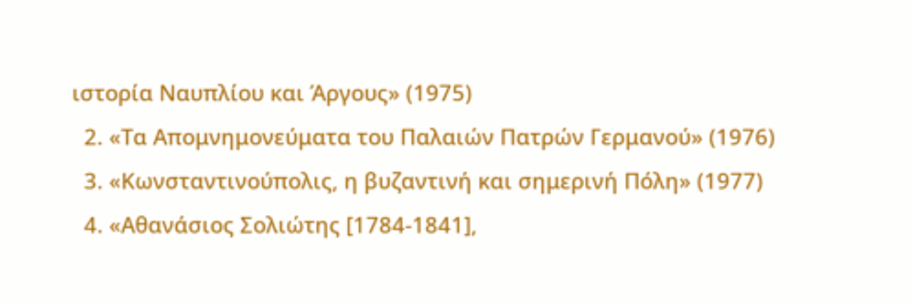ιστορία Ναυπλίου και Άργους» (1975)
  2. «Τα Απομνημονεύματα του Παλαιών Πατρών Γερμανού» (1976)
  3. «Κωνσταντινούπολις, η βυζαντινή και σημερινή Πόλη» (1977)
  4. «Αθανάσιος Σολιώτης [1784-1841],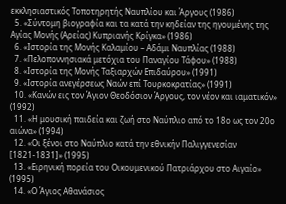εκκλησιαστικός Τοποτηρητής Ναυπλίου και Άργους (1986)
  5. «Σύντομη βιογραφία και τα κατά την κηδείαν της ηγουμένης της Αγίας Μονής (Αρείας) Κυπριανής Κρίγκα» (1986)
  6. «Ιστορία της Μονής Καλαμίου – Αδάμι Ναυπλίας (1988)
  7. «Πελοποννησιακά μετόχια του Παναγίου Τάφου» (1988)
  8. «Ιστορία της Μονής Ταξιαρχών Επιδαύρου» (1991)
  9. «Ιστορία ανεγέρσεως Ναών επί Τουρκοκρατίας» (1991)
  10. «Κανών εις τον Άγιον Θεοδόσιον Άργους, τον νέον και ιαματικόν» (1992)
  11. «Η μουσική παιδεία και ζωή στο Ναύπλιο από το 18ο ως τον 20ο αιώνα» (1994)
  12. «Οι ξένοι στο Ναύπλιο κατά την εθνικήν Παλιγγενεσίαν [1821-1831]» (1995)
  13. «Ειρηνική πορεία του Οικουμενικού Πατριάρχου στο Αιγαίο» (1995)
  14. «Ο Άγιος Αθανάσιος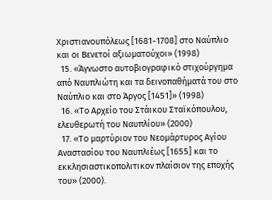Χριστιανουπόλεως [1681-1708] στο Ναύπλιο και οι Βενετοί αξιωματούχοι» (1998)
  15. «Άγνωστο αυτοβιογραφικό στιχούργημα από Ναυπλιώτη και τα δεινοπαθήματά του στο Ναύπλιο και στο Άργος [1451]» (1998)
  16. «Το Αρχείο του Στάικου Σταϊκόπουλου, ελευθερωτή του Ναυπλίου» (2000)
  17. «Το μαρτύριον του Νεομάρτυρος Αγίου Αναστασίου του Ναυπλιέως [1655] και το εκκλησιαστικοπολιτικον πλαίσιον της εποχής του» (2000).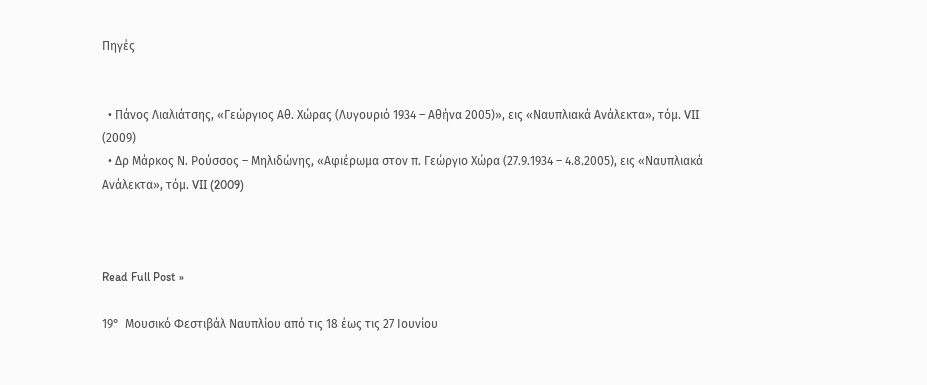Πηγές


  • Πάνος Λιαλιάτσης, «Γεώργιος Αθ. Χώρας (Λυγουριό 1934 – Αθήνα 2005)», εις «Ναυπλιακά Ανάλεκτα», τόμ. VII (2009)
  • Δρ Μάρκος Ν. Ρούσσος – Μηλιδώνης, «Αφιέρωμα στον π. Γεώργιο Χώρα (27.9.1934 – 4.8.2005), εις «Ναυπλιακά Ανάλεκτα», τόμ. VII (2009)



Read Full Post »

19°  Μουσικό Φεστιβάλ Ναυπλίου από τις 18 έως τις 27 Ιουνίου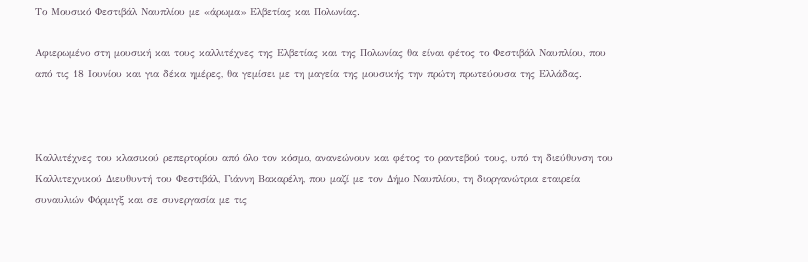Το Μουσικό Φεστιβάλ Ναυπλίου με «άρωμα» Ελβετίας και Πολωνίας.

Αφιερωμένο στη μουσική και τους καλλιτέχνες της Ελβετίας και της Πολωνίας θα είναι φέτος το Φεστιβάλ Ναυπλίου, που από τις 18 Ιουνίου και για δέκα ημέρες, θα γεμίσει με τη μαγεία της μουσικής την πρώτη πρωτεύουσα της Ελλάδας.



Καλλιτέχνες του κλασικού ρεπερτορίου από όλο τον κόσμο, ανανεώνουν και φέτος το ραντεβού τους, υπό τη διεύθυνση του Καλλιτεχνικού Διευθυντή του Φεστιβάλ, Γιάννη Βακαρέλη, που μαζί με τον Δήμο Ναυπλίου, τη διοργανώτρια εταιρεία συναυλιών Φόρμιγξ και σε συνεργασία με τις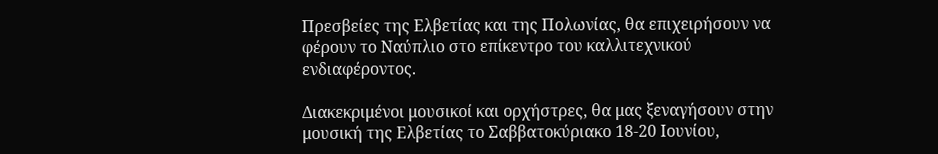Πρεσβείες της Ελβετίας και της Πολωνίας, θα επιχειρήσουν να φέρουν το Ναύπλιο στο επίκεντρο του καλλιτεχνικού ενδιαφέροντος.

Διακεκριμένοι μουσικοί και ορχήστρες, θα μας ξεναγήσουν στην μουσική της Ελβετίας το Σαββατοκύριακο 18-20 Ιουνίου,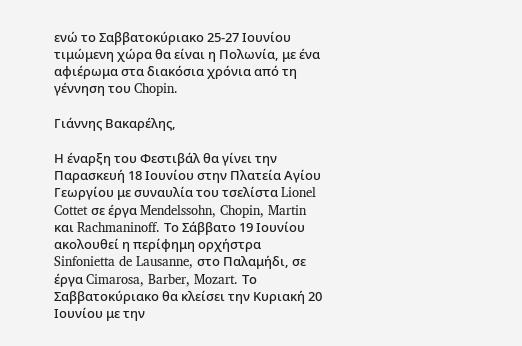ενώ το Σαββατοκύριακο 25-27 Ιουνίου τιμώμενη χώρα θα είναι η Πολωνία, με ένα αφιέρωμα στα διακόσια χρόνια από τη γέννηση του Chopin.

Γιάννης Βακαρέλης,

Η έναρξη του Φεστιβάλ θα γίνει την Παρασκευή 18 Ιουνίου στην Πλατεία Αγίου Γεωργίου με συναυλία του τσελίστα Lionel Cottet σε έργα Mendelssohn, Chopin, Martin και Rachmaninoff. Το Σάββατο 19 Ιουνίου ακολουθεί η περίφημη ορχήστρα Sinfonietta de Lausanne, στο Παλαμήδι, σε έργα Cimarosa, Barber, Mozart. Το Σαββατοκύριακο θα κλείσει την Κυριακή 20 Ιουνίου με την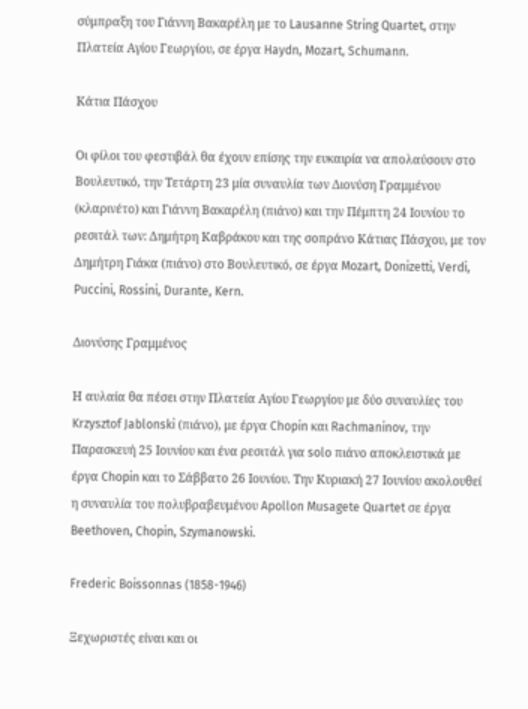σύμπραξη του Γιάννη Βακαρέλη με το Lausanne String Quartet, στην Πλατεία Αγίου Γεωργίου, σε έργα Haydn, Mozart, Schumann.

Κάτια Πάσχου

Οι φίλοι του φεστιβάλ θα έχουν επίσης την ευκαιρία να απολαύσουν στο Βουλευτικό, την Τετάρτη 23 μία συναυλία των Διονύση Γραμμένου (κλαρινέτο) και Γιάννη Βακαρέλη (πιάνο) και την Πέμπτη 24 Ιουνίου το ρεσιτάλ των: Δημήτρη Καβράκου και της σοπράνο Κάτιας Πάσχου, με τον Δημήτρη Γιάκα (πιάνο) στο Βουλευτικό, σε έργα Mozart, Donizetti, Verdi, Puccini, Rossini, Durante, Kern.

Διονύσης Γραμμένος

Η αυλαία θα πέσει στην Πλατεία Αγίου Γεωργίου με δύο συναυλίες του Krzysztof Jablonski (πιάνο), με έργα Chopin και Rachmaninov, την Παρασκευή 25 Ιουνίου και ένα ρεσιτάλ για solo πιάνο αποκλειστικά με έργα Chopin και το Σάββατο 26 Ιουνίου. Την Κυριακή 27 Ιουνίου ακολουθεί η συναυλία του πολυβραβευμένου Apollon Musagete Quartet σε έργα Beethoven, Chopin, Szymanowski.

Frederic Boissonnas (1858-1946)

Ξεχωριστές είναι και οι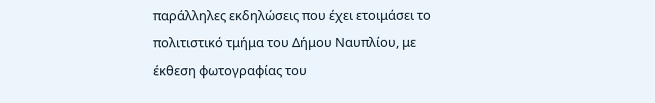παράλληλες εκδηλώσεις που έχει ετοιμάσει το πολιτιστικό τμήμα του Δήμου Ναυπλίου, με έκθεση φωτογραφίας του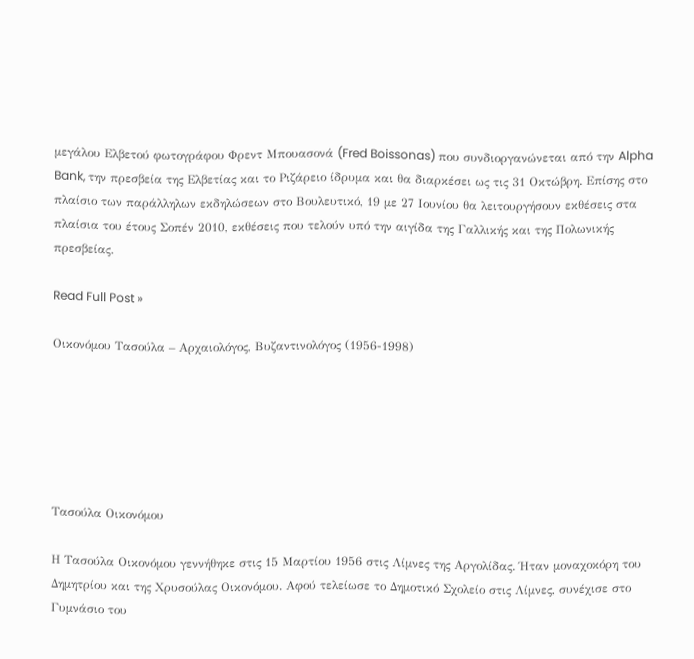μεγάλου Ελβετού φωτογράφου Φρεντ Μπουασονά (Fred Boissonas) που συνδιοργανώνεται από την Alpha Bank, την πρεσβεία της Ελβετίας και το Ριζάρειο ίδρυμα και θα διαρκέσει ως τις 31 Οκτώβρη. Επίσης στο πλαίσιο των παράλληλων εκδηλώσεων στο Βουλευτικό, 19 με 27 Ιουνίου θα λειτουργήσουν εκθέσεις στα πλαίσια του έτους Σοπέν 2010, εκθέσεις που τελούν υπό την αιγίδα της Γαλλικής και της Πολωνικής πρεσβείας.

Read Full Post »

Οικονόμου Τασούλα – Αρχαιολόγος, Βυζαντινολόγος (1956-1998)






Τασούλα Οικονόμου

Η Τασούλα Οικονόμου γεννήθηκε στις 15 Μαρτίου 1956 στις Λίμνες της Αργολίδας. Ήταν μοναχοκόρη του Δημητρίου και της Χρυσούλας Οικονόμου. Αφού τελείωσε το Δημοτικό Σχολείο στις Λίμνες, συνέχισε στο Γυμνάσιο του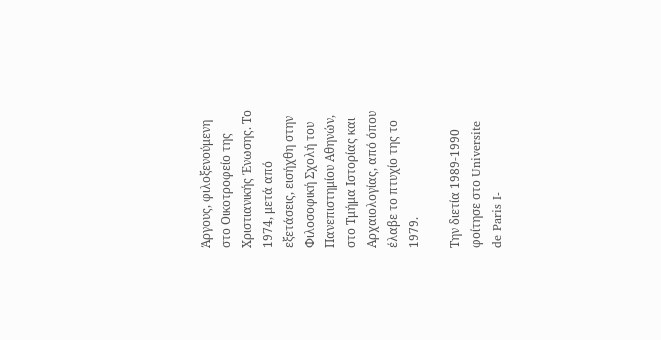Άργους, φιλοξενούμενη στο Οικοτροφείο της Χριστιανικής Ένωσης. Το 1974, μετά από εξετάσεις, εισήχθη στην Φιλοσοφική Σχολή του Πανεπιστημίου Αθηνών, στο Τμήμα Ιστορίας και Αρχαιολογίας, από όπου έλαβε το πτυχίο της το 1979.

Την διετία 1989-1990 φοίτησε στο Universite de Paris I-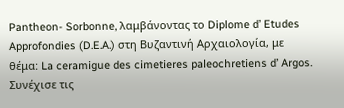Pantheon- Sorbonne, λαμβάνοντας το Diplome d’ Etudes Approfondies (D.E.A.) στη Βυζαντινή Αρχαιολογία, με θέμα: La ceramigue des cimetieres paleochretiens d’ Argos. Συνέχισε τις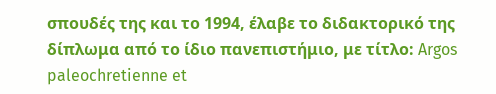σπουδές της και το 1994, έλαβε το διδακτορικό της δίπλωμα από το ίδιο πανεπιστήμιο, με τίτλο: Argos paleochretienne et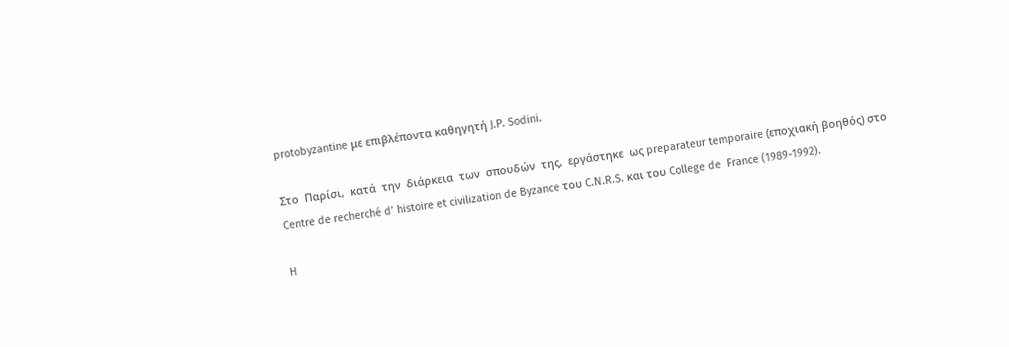protobyzantine με επιβλέποντα καθηγητή J.P. Sodini.

Στο  Παρίσι,  κατά  την  διάρκεια  των  σπουδών  της,  εργάστηκε  ως preparateur temporaire (εποχιακή βοηθός) στο Centre de recherché d’ histoire et civilization de Byzance του C.N.R.S. και του College de  France (1989-1992).

H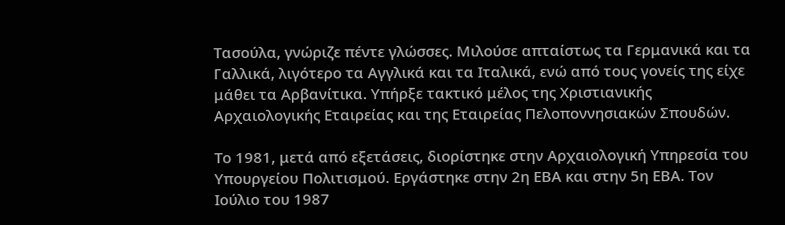Τασούλα, γνώριζε πέντε γλώσσες. Μιλούσε απταίστως τα Γερμανικά και τα Γαλλικά, λιγότερο τα Αγγλικά και τα Ιταλικά, ενώ από τους γονείς της είχε μάθει τα Αρβανίτικα. Υπήρξε τακτικό μέλος της Χριστιανικής Αρχαιολογικής Εταιρείας και της Εταιρείας Πελοποννησιακών Σπουδών.

Το 1981, μετά από εξετάσεις, διορίστηκε στην Αρχαιολογική Υπηρεσία του Υπουργείου Πολιτισμού. Εργάστηκε στην 2η ΕΒΑ και στην 5η ΕΒΑ. Τον Ιούλιο του 1987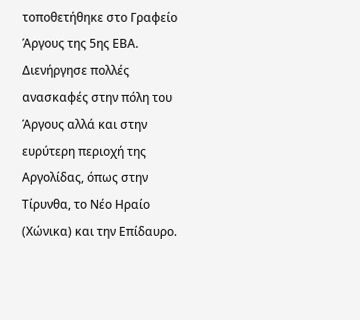τοποθετήθηκε στο Γραφείο Άργους της 5ης ΕΒΑ. Διενήργησε πολλές ανασκαφές στην πόλη του Άργους αλλά και στην ευρύτερη περιοχή της Αργολίδας, όπως στην Τίρυνθα, το Νέο Ηραίο (Χώνικα) και την Επίδαυρο.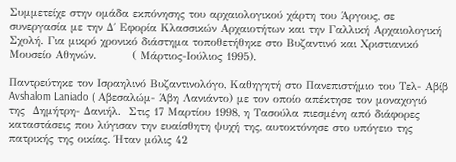Συμμετείχε στην ομάδα εκπόνησης του αρχαιολογικού χάρτη του Άργους, σε συνεργασία με την Δ΄ Εφορία Κλασσικών Αρχαιοτήτων και την Γαλλική Αρχαιολογική Σχολή. Για μικρό χρονικό διάστημα τοποθετήθηκε στο Βυζαντινό και Χριστιανικό Μουσείο Αθηνών.         ( Μάρτιος-Ιούλιος 1995).

Παντρεύτηκε τον Ισραηλινό Βυζαντινολόγο, Καθηγητή στο Πανεπιστήμιο του Τελ- Αβίβ Avshalom Laniado ( Αβεσαλώμ- Άβη Λανιάντο) με τον οποίο απέκτησε τον μοναχογιό της  Δημήτρη- Δανιήλ.  Στις 17 Μαρτίου 1998, η Τασούλα πιεσμένη από διάφορες καταστάσεις που λύγισαν την ευαίσθητη ψυχή της, αυτοκτόνησε στο υπόγειο της  πατρικής της οικίας. Ήταν μόλις 42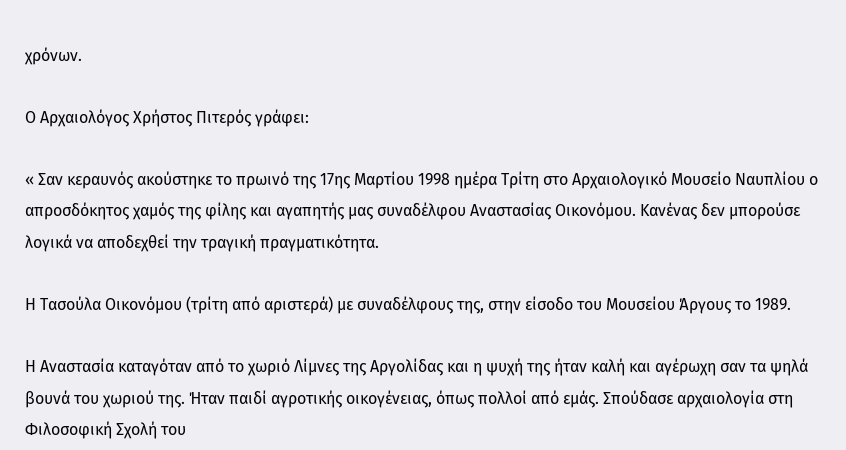χρόνων.

Ο Αρχαιολόγος Χρήστος Πιτερός γράφει:

« Σαν κεραυνός ακούστηκε το πρωινό της 17ης Μαρτίου 1998 ημέρα Τρίτη στο Αρχαιολογικό Μουσείο Ναυπλίου ο απροσδόκητος χαμός της φίλης και αγαπητής μας συναδέλφου Αναστασίας Οικονόμου. Κανένας δεν μπορούσε λογικά να αποδεχθεί την τραγική πραγματικότητα.

Η Τασούλα Οικονόμου (τρίτη από αριστερά) με συναδέλφους της, στην είσοδο του Μουσείου Άργους το 1989.

Η Αναστασία καταγόταν από το χωριό Λίμνες της Αργολίδας και η ψυχή της ήταν καλή και αγέρωχη σαν τα ψηλά βουνά του χωριού της. Ήταν παιδί αγροτικής οικογένειας, όπως πολλοί από εμάς. Σπούδασε αρχαιολογία στη Φιλοσοφική Σχολή του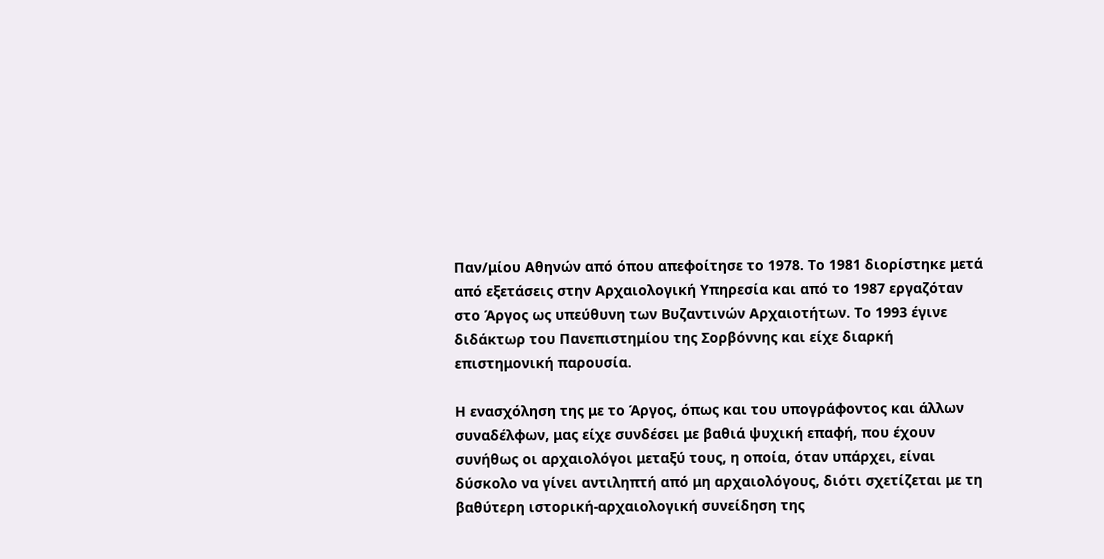Παν/μίου Αθηνών από όπου απεφοίτησε το 1978. Το 1981 διορίστηκε μετά από εξετάσεις στην Αρχαιολογική Υπηρεσία και από το 1987 εργαζόταν στο Άργος ως υπεύθυνη των Βυζαντινών Αρχαιοτήτων. Το 1993 έγινε διδάκτωρ του Πανεπιστημίου της Σορβόννης και είχε διαρκή επιστημονική παρουσία.

Η ενασχόληση της με το Άργος, όπως και του υπογράφοντος και άλλων συναδέλφων, μας είχε συνδέσει με βαθιά ψυχική επαφή, που έχουν συνήθως οι αρχαιολόγοι μεταξύ τους, η οποία, όταν υπάρχει, είναι δύσκολο να γίνει αντιληπτή από μη αρχαιολόγους, διότι σχετίζεται με τη βαθύτερη ιστορική-αρχαιολογική συνείδηση της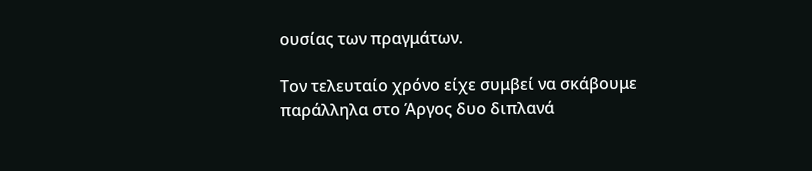ουσίας των πραγμάτων.

Τον τελευταίο χρόνο είχε συμβεί να σκάβουμε παράλληλα στο Άργος δυο διπλανά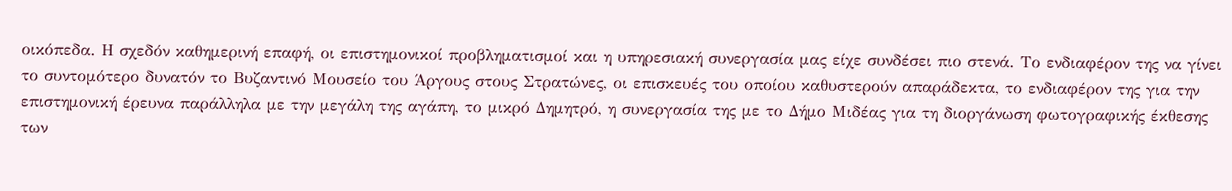οικόπεδα. Η σχεδόν καθημερινή επαφή, οι επιστημονικοί προβληματισμοί και η υπηρεσιακή συνεργασία μας είχε συνδέσει πιο στενά. Το ενδιαφέρον της να γίνει το συντομότερο δυνατόν το Βυζαντινό Μουσείο του Άργους στους Στρατώνες, οι επισκευές του οποίου καθυστερούν απαράδεκτα, το ενδιαφέρον της για την επιστημονική έρευνα παράλληλα με την μεγάλη της αγάπη, το μικρό Δημητρό, η συνεργασία της με το Δήμο Μιδέας για τη διοργάνωση φωτογραφικής έκθεσης των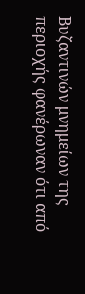Βυζαντινών μνημείων της περιοχής φανέρωναν ότι από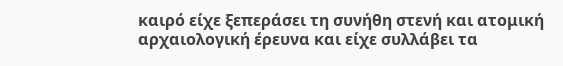καιρό είχε ξεπεράσει τη συνήθη στενή και ατομική αρχαιολογική έρευνα και είχε συλλάβει τα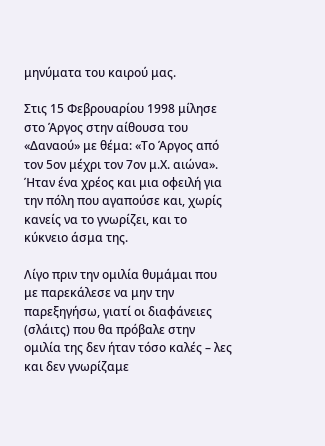μηνύματα του καιρού μας.

Στις 15 Φεβρουαρίου 1998 μίλησε στο Άργος στην αίθουσα του «Δαναού» με θέμα: «Το Άργος από τον 5ον μέχρι τον 7ον μ.Χ. αιώνα». Ήταν ένα χρέος και μια οφειλή για την πόλη που αγαπούσε και, χωρίς κανείς να το γνωρίζει, και το κύκνειο άσμα της.

Λίγο πριν την ομιλία θυμάμαι που με παρεκάλεσε να μην την παρεξηγήσω, γιατί οι διαφάνειες (σλάιτς) που θα πρόβαλε στην ομιλία της δεν ήταν τόσο καλές – λες και δεν γνωρίζαμε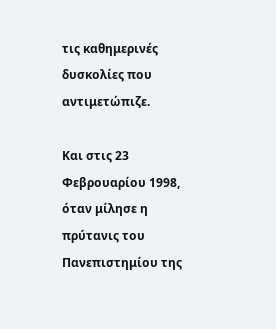τις καθημερινές δυσκολίες που αντιμετώπιζε.

Και στις 23 Φεβρουαρίου 1998, όταν μίλησε η πρύτανις του Πανεπιστημίου της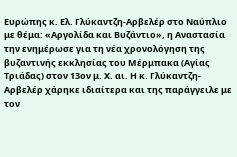Ευρώπης κ. Ελ. Γλύκαντζη-Αρβελέρ στο Ναύπλιο με θέμα: «Αργολίδα και Βυζάντιο», η Αναστασία την ενημέρωσε για τη νέα χρονολόγηση της βυζαντινής εκκλησίας του Μέρμπακα (Αγίας Τριάδας) στον 13ον μ. Χ. αι. Η κ. Γλύκαντζη-Αρβελέρ χάρηκε ιδιαίτερα και της παράγγειλε με τον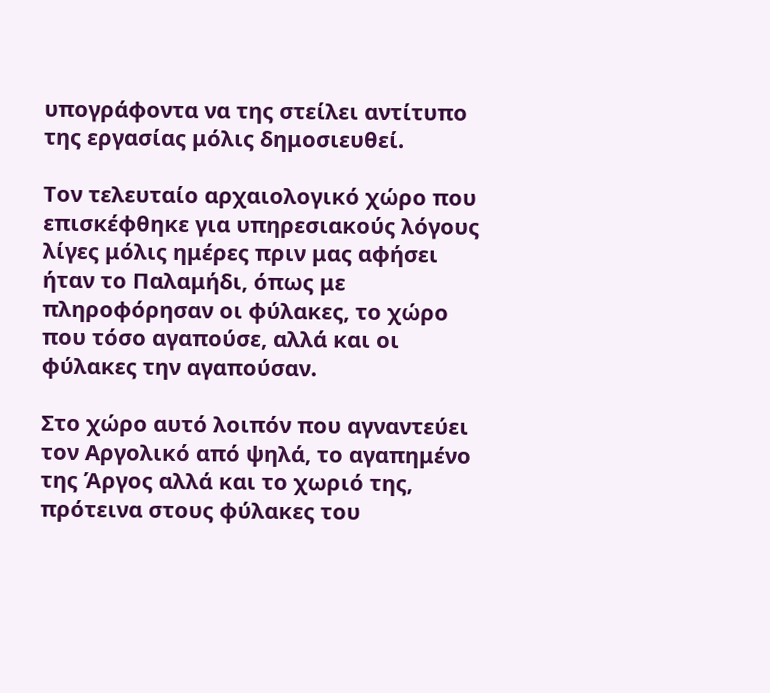υπογράφοντα να της στείλει αντίτυπο της εργασίας μόλις δημοσιευθεί.

Τον τελευταίο αρχαιολογικό χώρο που επισκέφθηκε για υπηρεσιακούς λόγους λίγες μόλις ημέρες πριν μας αφήσει ήταν το Παλαμήδι, όπως με πληροφόρησαν οι φύλακες, το χώρο που τόσο αγαπούσε, αλλά και οι φύλακες την αγαπούσαν.

Στο χώρο αυτό λοιπόν που αγναντεύει τον Αργολικό από ψηλά, το αγαπημένο της Άργος αλλά και το χωριό της, πρότεινα στους φύλακες του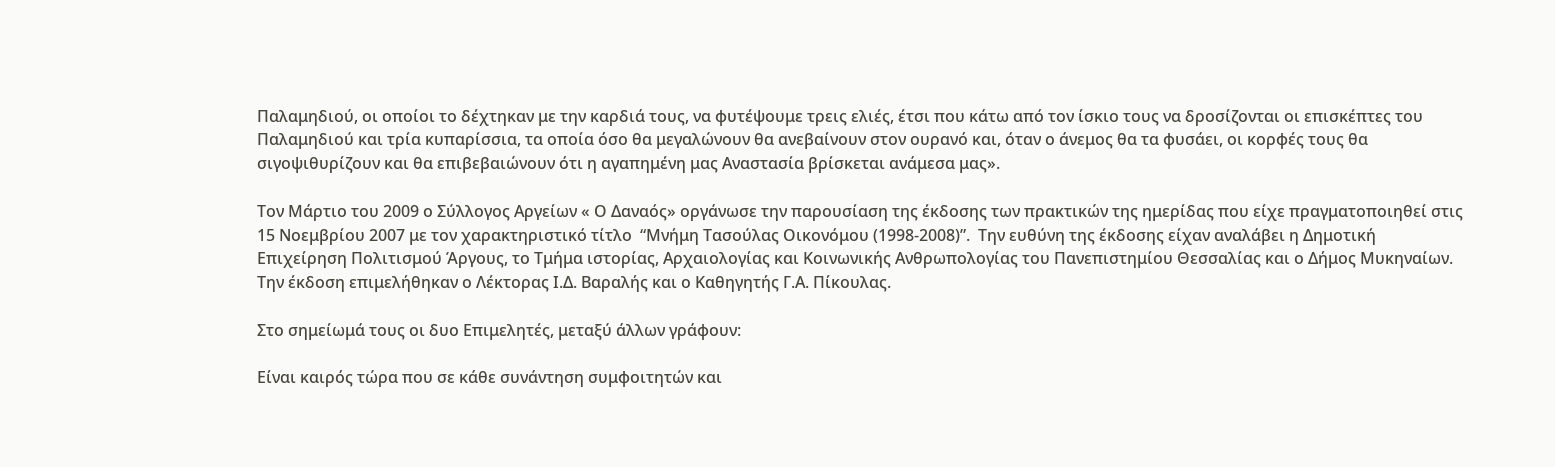Παλαμηδιού, οι οποίοι το δέχτηκαν με την καρδιά τους, να φυτέψουμε τρεις ελιές, έτσι που κάτω από τον ίσκιο τους να δροσίζονται οι επισκέπτες του Παλαμηδιού και τρία κυπαρίσσια, τα οποία όσο θα μεγαλώνουν θα ανεβαίνουν στον ουρανό και, όταν ο άνεμος θα τα φυσάει, οι κορφές τους θα σιγοψιθυρίζουν και θα επιβεβαιώνουν ότι η αγαπημένη μας Αναστασία βρίσκεται ανάμεσα μας».

Τον Μάρτιο του 2009 ο Σύλλογος Αργείων « Ο Δαναός» οργάνωσε την παρουσίαση της έκδοσης των πρακτικών της ημερίδας που είχε πραγματοποιηθεί στις 15 Νοεμβρίου 2007 με τον χαρακτηριστικό τίτλο  “Μνήμη Τασούλας Οικονόμου (1998-2008)”.  Την ευθύνη της έκδοσης είχαν αναλάβει η Δημοτική Επιχείρηση Πολιτισμού Άργους, το Τμήμα ιστορίας, Αρχαιολογίας και Κοινωνικής Ανθρωπολογίας του Πανεπιστημίου Θεσσαλίας και ο Δήμος Μυκηναίων. Την έκδοση επιμελήθηκαν ο Λέκτορας Ι.Δ. Βαραλής και ο Καθηγητής Γ.Α. Πίκουλας.

Στο σημείωμά τους οι δυο Επιμελητές, μεταξύ άλλων γράφουν:

Είναι καιρός τώρα που σε κάθε συνάντηση συμφοιτητών και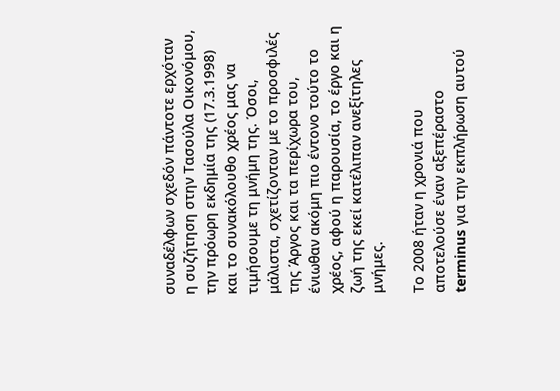συναδέλφων σχεδόν πάντοτε ερχόταν η συζήτηση στην Τασούλα Οικονόμου, την πρόωρη εκδημία της (17.3.1998) και το συνακόλουθο χρέος μας να τιμήσουμε τη μνήμη της. Όσοι, μάλιστα, σχετίζονταν με το προσφιλές της Άργος και τα περίχωρα του, ένιωθαν ακόμη πιο έντονο τούτο το χρέος, αφού η παρουσία, το έργο και η ζωή της εκεί κατέλιπαν ανεξίτηλες μνήμες.

Το 2008 ήταν η χρονιά που αποτελούσε έναν αξεπέραστο terminus για την εκπλήρωση αυτού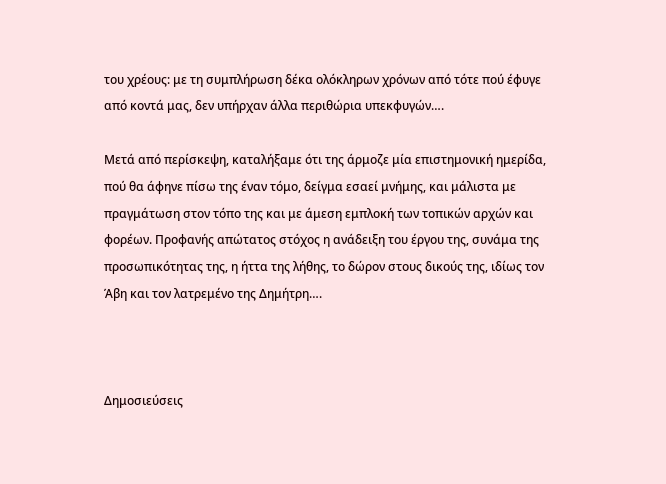του χρέους: με τη συμπλήρωση δέκα ολόκληρων χρόνων από τότε πού έφυγε από κοντά μας, δεν υπήρχαν άλλα περιθώρια υπεκφυγών….

Μετά από περίσκεψη, καταλήξαμε ότι της άρμοζε μία επιστημονική ημερίδα, πού θα άφηνε πίσω της έναν τόμο, δείγμα εσαεί μνήμης, και μάλιστα με πραγμάτωση στον τόπο της και με άμεση εμπλοκή των τοπικών αρχών και φορέων. Προφανής απώτατος στόχος η ανάδειξη του έργου της, συνάμα της προσωπικότητας της, η ήττα της λήθης, το δώρον στους δικούς της, ιδίως τον Άβη και τον λατρεμένο της Δημήτρη….



Δημοσιεύσεις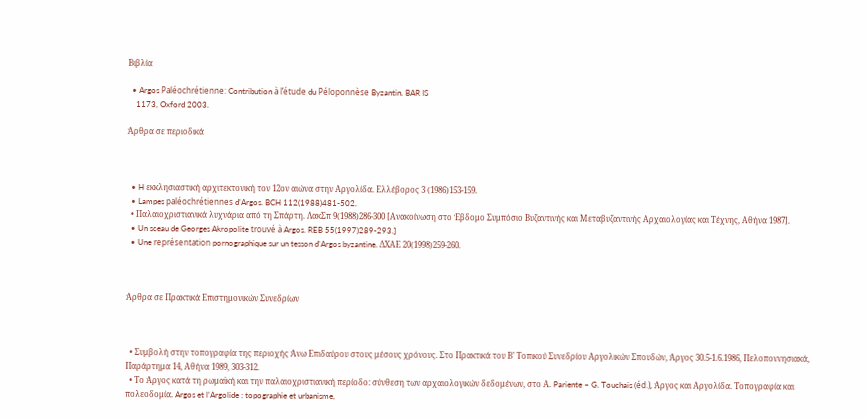Βιβλία

  • Argos Paléochrétienne: Contribution à l’étude du Péloponnèse Byzantin. BAR IS
    1173, Oxford 2003.

Άρθρα σε περιοδικά



  • H εκκλησιαστική αρχιτεκτονική τον 12ον αιώνα στην Αργολίδα. Ελλέβορος 3 (1986)153-159.
  • Lampes paléochrétiennes d’Argos. BCH 112(1988)481-502.
  • Παλαιοχριστιανικά λυχνάρια από τη Σπάρτη. ΛακΣπ 9(1988)286-300 [Ανακοίνωση στο Έβδομο Συμπόσιο Βυζαντινής και Μεταβυζαντινής Αρχαιολογίας και Τέχνης, Αθήνα 1987].
  • Un sceau de Georges Akropolite trouvé à Argos. REB 55(1997)289-293.]
  • Une représentation pornographique sur un tesson d’Argos byzantine. ΔΧΑΕ 20(1998)259-260.



Άρθρα σε Πρακτικά Επιστημονικών Συνεδρίων



  • Συμβολή στην τοπογραφία της περιοχής Άνω Επιδαύρου στους μέσους χρόνους. Στο Πρακτικά του Β’ Τοπικού Συνεδρίου Αργολικών Σπουδών, Άργος 30.5-1.6.1986, Πελοποννησιακά, Παράρτημα 14, Αθήνα 1989, 303-312.
  • Το Άργος κατά τη ρωμαϊκή και την παλαιοχριστιανική περίοδο: σύνθεση των αρχαιολογικών δεδομένων, στο Α. Pariente – G. Touchais (éd.), Άργος και Αργολίδα. Τοπογραφία και πολεοδομία. Argos et l’Argolide : topographie et urbanisme,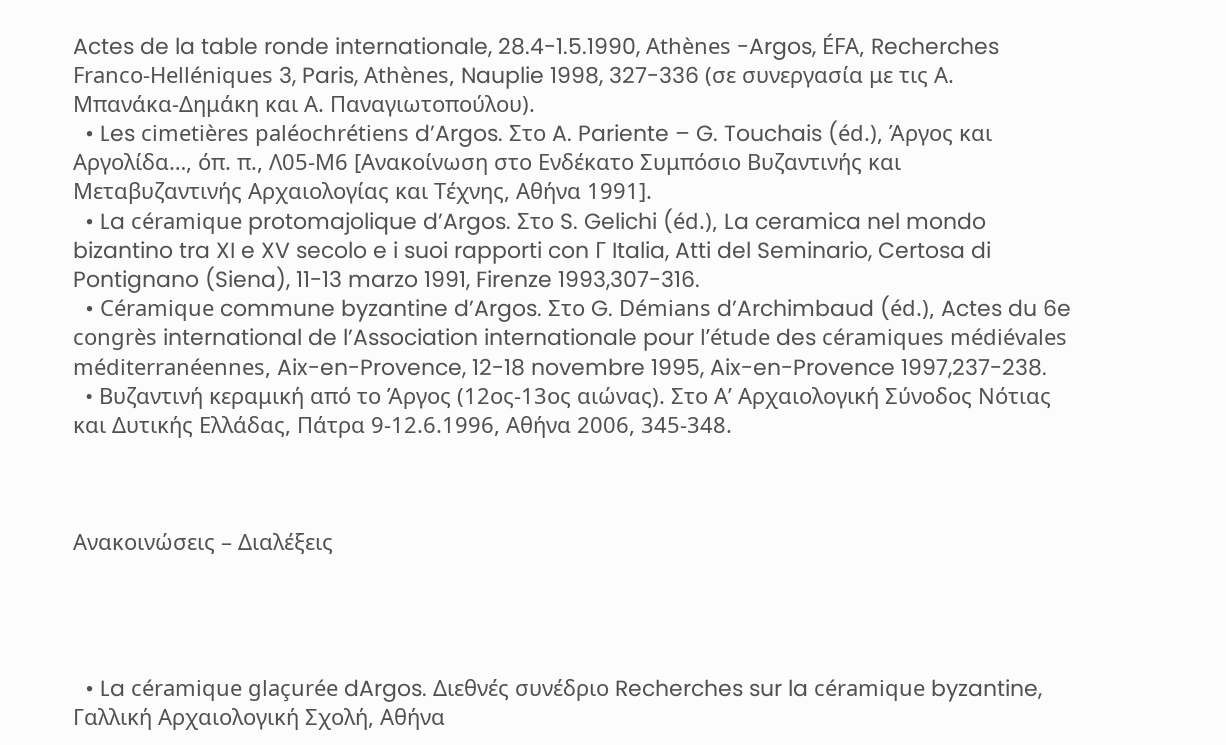Actes de la table ronde internationale, 28.4-1.5.1990, Athènes -Argos, ÉFA, Recherches Franco-Helléniques 3, Paris, Athènes, Nauplie 1998, 327-336 (σε συνεργασία με τις Α. Μπανάκα-Δημάκη και Α. Παναγιωτοπούλου).
  • Les cimetières paléochrétiens d’Argos. Στο A. Pariente – G. Touchais (éd.), Άργος και Αργολίδα…, όπ. π., Λ05-Μ6 [Ανακοίνωση στο Ενδέκατο Συμπόσιο Βυζαντινής και Μεταβυζαντινής Αρχαιολογίας και Τέχνης, Αθήνα 1991].
  • La céramique protomajolique d’Argos. Στο S. Gelichi (éd.), La ceramica nel mondo bizantino tra XI e XV secolo e i suoi rapporti con Γ Italia, Atti del Seminario, Certosa di Pontignano (Siena), 11-13 marzo 1991, Firenze 1993,307-316.
  • Céramique commune byzantine d’Argos. Στο G. Démians d’Archimbaud (éd.), Actes du 6e congrès international de l’Association internationale pour l’étude des céramiques médiévales méditerranéennes, Aix-en-Provence, 12-18 novembre 1995, Aix-en-Provence 1997,237-238.
  • Βυζαντινή κεραμική από το Άργος (12ος-13ος αιώνας). Στο Α’ Αρχαιολογική Σύνοδος Νότιας και Δυτικής Ελλάδας, Πάτρα 9-12.6.1996, Αθήνα 2006, 345-348.



Ανακοινώσεις – Διαλέξεις




  • La céramique glaçurée dArgos. Διεθνές συνέδριο Recherches sur la céramique byzantine, Γαλλική Αρχαιολογική Σχολή, Αθήνα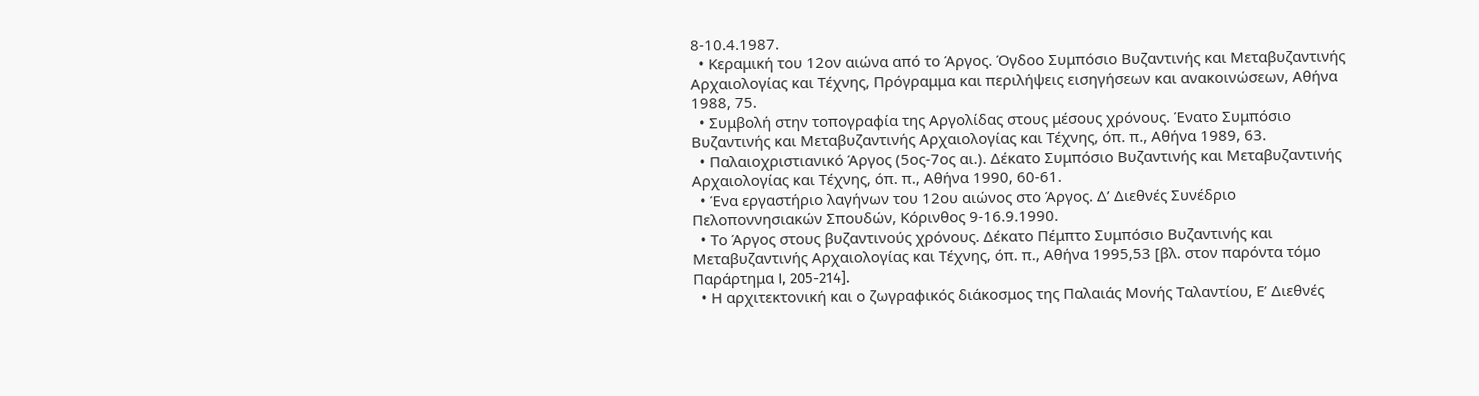8-10.4.1987.
  • Κεραμική του 12ον αιώνα από το Άργος. Όγδοο Συμπόσιο Βυζαντινής και Μεταβυζαντινής Αρχαιολογίας και Τέχνης, Πρόγραμμα και περιλήψεις εισηγήσεων και ανακοινώσεων, Αθήνα 1988, 75.
  • Συμβολή στην τοπογραφία της Αργολίδας στους μέσους χρόνους. Ένατο Συμπόσιο Βυζαντινής και Μεταβυζαντινής Αρχαιολογίας και Τέχνης, όπ. π., Αθήνα 1989, 63.
  • Παλαιοχριστιανικό Άργος (5ος-7ος αι.). Δέκατο Συμπόσιο Βυζαντινής και Μεταβυζαντινής Αρχαιολογίας και Τέχνης, όπ. π., Αθήνα 1990, 60-61.
  • Ένα εργαστήριο λαγήνων του 12ου αιώνος στο Άργος. Δ’ Διεθνές Συνέδριο Πελοποννησιακών Σπουδών, Κόρινθος 9-16.9.1990.
  • Το Άργος στους βυζαντινούς χρόνους. Δέκατο Πέμπτο Συμπόσιο Βυζαντινής και Μεταβυζαντινής Αρχαιολογίας και Τέχνης, όπ. π., Αθήνα 1995,53 [βλ. στον παρόντα τόμο Παράρτημα I, 205-214].
  • Η αρχιτεκτονική και ο ζωγραφικός διάκοσμος της Παλαιάς Μονής Ταλαντίου, Ε’ Διεθνές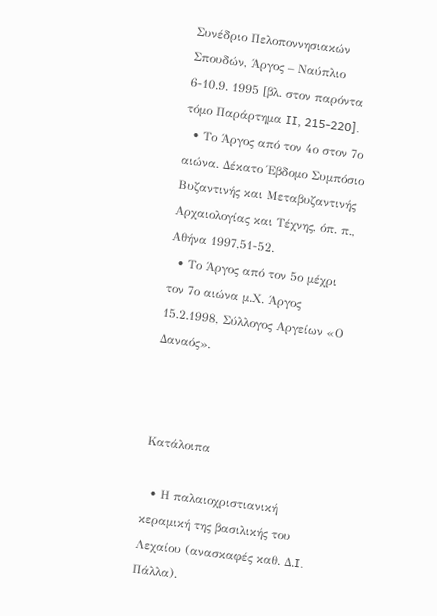Συνέδριο Πελοποννησιακών Σπουδών, Άργος – Ναύπλιο 6-10.9. 1995 [βλ. στον παρόντα τόμο Παράρτημα II, 215-220].
  • Το Άργος από τον 4ο στον 7ο αιώνα. Δέκατο Έβδομο Συμπόσιο Βυζαντινής και Μεταβυζαντινής Αρχαιολογίας και Τέχνης, όπ. π., Αθήνα 1997,51-52.
  • Το Άργος από τον 5ο μέχρι τον 7ο αιώνα μ.Χ. Άργος 15.2.1998, Σύλλογος Αργείων «Ο Δαναός».



Κατάλοιπα

  • Η παλαιοχριστιανική κεραμική της βασιλικής του Λεχαίου (ανασκαφές καθ. Δ.I. Πάλλα).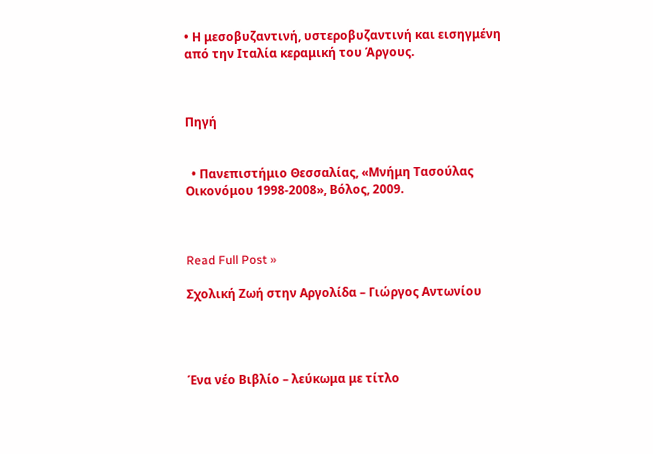• Η μεσοβυζαντινή, υστεροβυζαντινή και εισηγμένη από την Ιταλία κεραμική του Άργους.



Πηγή


  • Πανεπιστήμιο Θεσσαλίας, «Μνήμη Τασούλας Οικονόμου 1998-2008», Βόλος, 2009.



Read Full Post »

Σχολική Ζωή στην Αργολίδα – Γιώργος Αντωνίου




Ένα νέο Βιβλίο – λεύκωμα με τίτλο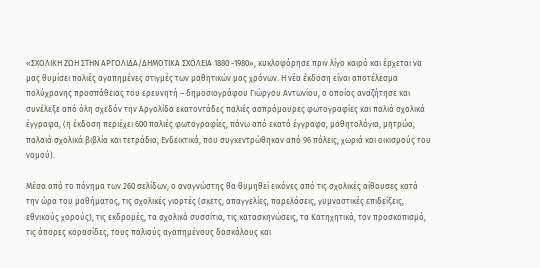«ΣΧΟΛΙΚΗ ΖΩΗ ΣΤΗΝ ΑΡΓΟΛΙΔΑ/ΔΗΜΟΤΙΚΑ ΣΧΟΛΕΙΑ 1880 -1980», κυκλοφόρησε πριν λίγο καιρό και έρχεται να μας θυμίσει παλιές αγαπημένες στιγμές των μαθητικών μας χρόνων. Η νέα έκδοση είναι αποτέλεσμα πολύχρονης προσπάθειας του ερευνητή – δημοσιογράφου Γιώργου Αντωνίου, ο οποίος αναζήτησε και συνέλεξε από όλη σχεδόν την Αργολίδα εκατοντάδες παλιές ασπρόμαυρες φωτογραφίες και παλιά σχολικά έγγραφα, (η έκδοση περιέχει 600 παλιές φωτογραφίες, πάνω από εκατό έγγραφα, μαθητολόγια, μητρώα, παλαιά σχολικά βιβλία και τετράδια, Ενδεικτικά, που συγκεντρώθηκαν από 96 πόλεις, χωριά και οικισμούς του νομού).

Μέσα από το πόνημα των 260 σελίδων, ο αναγνώστης θα θυμηθεί εικόνες από τις σχολικές αίθουσες κατά την ώρα του μαθήματος, τις σχολικές γιορτές (σκετς, απαγγελίες, παρελάσεις, γυμναστικές επιδείξεις, εθνικούς χορούς), τις εκδρομές, τα σχολικά συσσίτια, τις κατασκηνώσεις, τα Κατηχητικά, τον προσκοπισμό, τις άπορες κορασίδες, τους παλιούς αγαπημένους δασκάλους και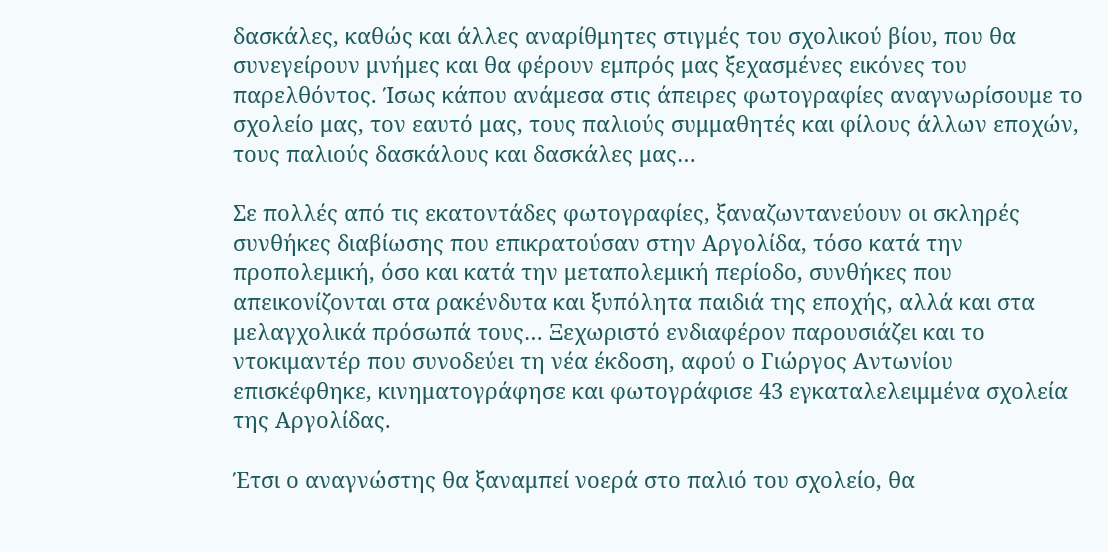δασκάλες, καθώς και άλλες αναρίθμητες στιγμές του σχολικού βίου, που θα συνεγείρουν μνήμες και θα φέρουν εμπρός μας ξεχασμένες εικόνες του παρελθόντος. Ίσως κάπου ανάμεσα στις άπειρες φωτογραφίες αναγνωρίσουμε το σχολείο μας, τον εαυτό μας, τους παλιούς συμμαθητές και φίλους άλλων εποχών, τους παλιούς δασκάλους και δασκάλες μας…

Σε πολλές από τις εκατοντάδες φωτογραφίες, ξαναζωντανεύουν οι σκληρές συνθήκες διαβίωσης που επικρατούσαν στην Αργολίδα, τόσο κατά την προπολεμική, όσο και κατά την μεταπολεμική περίοδο, συνθήκες που απεικονίζονται στα ρακένδυτα και ξυπόλητα παιδιά της εποχής, αλλά και στα μελαγχολικά πρόσωπά τους… Ξεχωριστό ενδιαφέρον παρουσιάζει και το ντοκιμαντέρ που συνοδεύει τη νέα έκδοση, αφού ο Γιώργος Αντωνίου επισκέφθηκε, κινηματογράφησε και φωτογράφισε 43 εγκαταλελειμμένα σχολεία της Αργολίδας.

Έτσι ο αναγνώστης θα ξαναμπεί νοερά στο παλιό του σχολείο, θα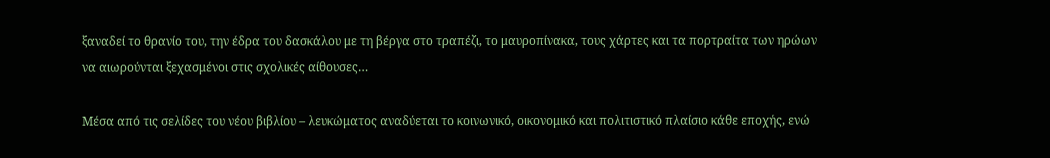ξαναδεί το θρανίο του, την έδρα του δασκάλου με τη βέργα στο τραπέζι, το μαυροπίνακα, τους χάρτες και τα πορτραίτα των ηρώων να αιωρούνται ξεχασμένοι στις σχολικές αίθουσες…

Μέσα από τις σελίδες του νέου βιβλίου – λευκώματος αναδύεται το κοινωνικό, οικονομικό και πολιτιστικό πλαίσιο κάθε εποχής, ενώ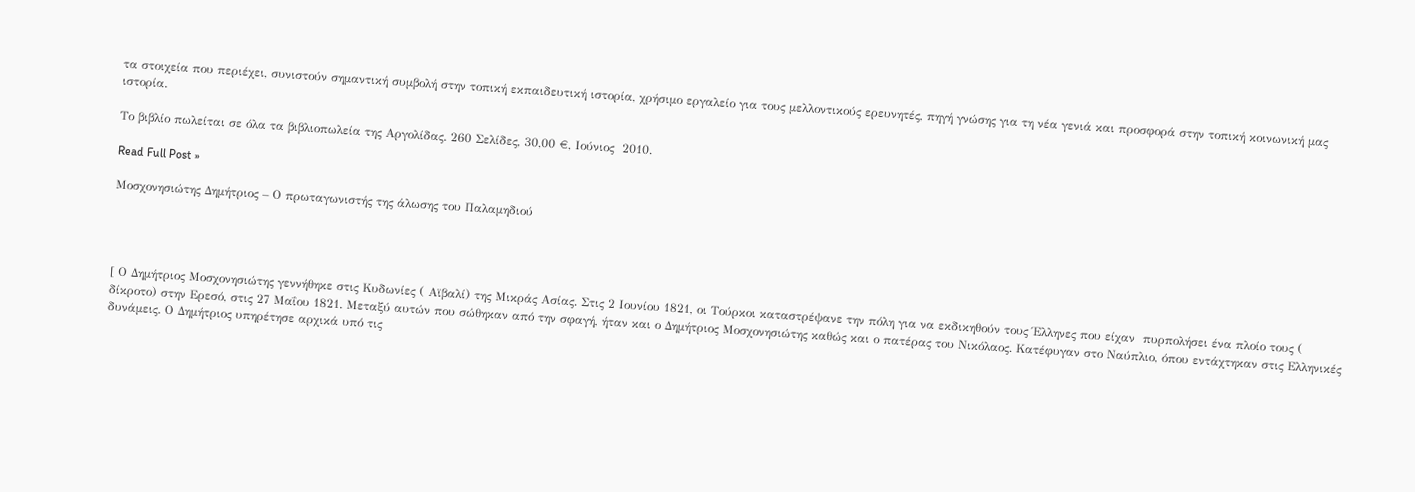τα στοιχεία που περιέχει, συνιστούν σημαντική συμβολή στην τοπική εκπαιδευτική ιστορία, χρήσιμο εργαλείο για τους μελλοντικούς ερευνητές, πηγή γνώσης για τη νέα γενιά και προσφορά στην τοπική κοινωνική μας ιστορία.

Το βιβλίο πωλείται σε όλα τα βιβλιοπωλεία της Αργολίδας. 260 Σελίδες, 30,00 €, Ιούνιος  2010.

Read Full Post »

Μοσχονησιώτης Δημήτριος – Ο πρωταγωνιστής της άλωσης του Παλαμηδιού




[ Ο Δημήτριος Μοσχονησιώτης γεννήθηκε στις Κυδωνίες ( Αϊβαλί) της Μικράς Ασίας. Στις 2 Ιουνίου 1821, οι Τούρκοι καταστρέψανε την πόλη για να εκδικηθούν τους Έλληνες που είχαν  πυρπολήσει ένα πλοίο τους ( δίκροτο) στην Ερεσό, στις 27 Μαΐου 1821. Μεταξύ αυτών που σώθηκαν από την σφαγή, ήταν και ο Δημήτριος Μοσχονησιώτης καθώς και ο πατέρας του Νικόλαος. Κατέφυγαν στο Ναύπλιο, όπου εντάχτηκαν στις Ελληνικές δυνάμεις. Ο Δημήτριος υπηρέτησε αρχικά υπό τις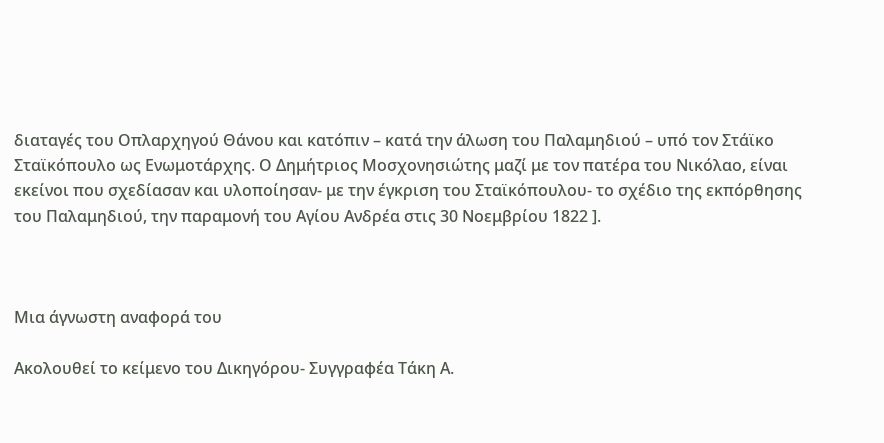διαταγές του Οπλαρχηγού Θάνου και κατόπιν – κατά την άλωση του Παλαμηδιού – υπό τον Στάϊκο Σταϊκόπουλο ως Ενωμοτάρχης. Ο Δημήτριος Μοσχονησιώτης μαζί με τον πατέρα του Νικόλαο, είναι εκείνοι που σχεδίασαν και υλοποίησαν- με την έγκριση του Σταϊκόπουλου- το σχέδιο της εκπόρθησης του Παλαμηδιού, την παραμονή του Αγίου Ανδρέα στις 30 Νοεμβρίου 1822 ].



Μια άγνωστη αναφορά του

Ακολουθεί το κείμενο του Δικηγόρου- Συγγραφέα Τάκη Α.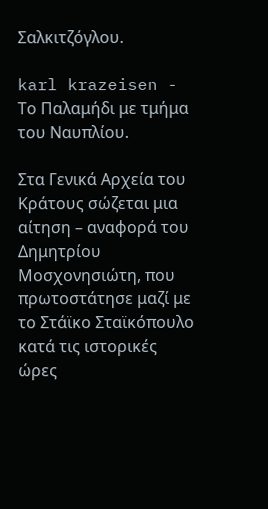Σαλκιτζόγλου.

karl krazeisen - Το Παλαμήδι με τμήμα του Ναυπλίου.

Στα Γενικά Αρχεία του Κράτους σώζεται μια αίτηση – αναφορά του Δημητρίου Μοσχονησιώτη, που πρωτοστάτησε μαζί με το Στάϊκο Σταϊκόπουλο κατά τις ιστορικές ώρες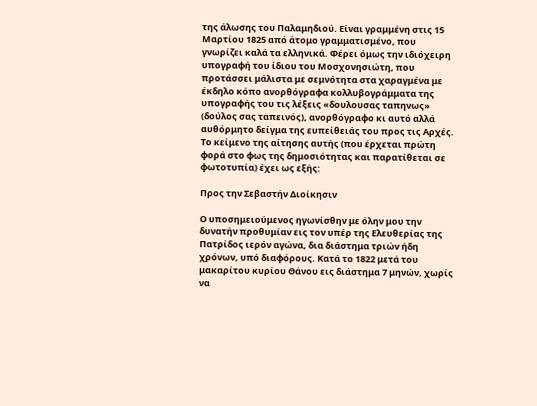της άλωσης του Παλαμηδιού. Είναι γραμμένη στις 15 Μαρτίου 1825 από άτομο γραμματισμένο, που γνωρίζει καλά τα ελληνικά. Φέρει όμως την ιδιόχειρη υπογραφή του ίδιου του Μοσχονησιώτη, που προτάσσει μάλιστα με σεμνότητα στα χαραγμένα με έκδηλο κόπο ανορθόγραφα κολλυβογράμματα της υπογραφής του τις λέξεις «δουλουσας ταπηνως» (δούλος σας ταπεινός), ανορθόγραφο κι αυτό αλλά αυθόρμητο δείγμα της ευπείθειάς του προς τις Αρχές. Το κείμενο της αίτησης αυτής (που έρχεται πρώτη φορά στο φως της δημοσιότητας και παρατίθεται σε φωτοτυπία) έχει ως εξής:

Προς την Σεβαστήν Διοίκησιν

Ο υποσημειούμενος ηγωνίσθην με όλην μου την δυνατήν προθυμίαν εις τον υπέρ της Ελευθερίας της Πατρίδος ιερόν αγώνα, δια διάστημα τριών ήδη χρόνων, υπό διαφόρους. Κατά το 1822 μετά του μακαρίτου κυρίου Θάνου εις διάστημα 7 μηνών, χωρίς να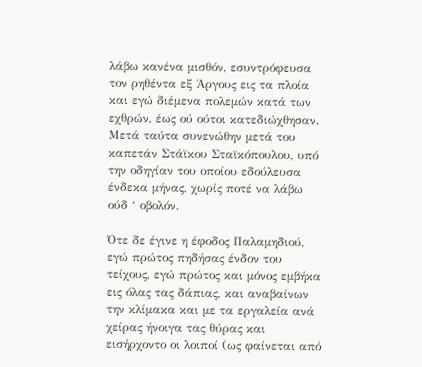λάβω κανένα μισθόν, εσυντρόφευσα τον ρηθέντα εξ Άργους εις τα πλοία και εγώ διέμενα πολεμών κατά των εχθρών, έως ού ούτοι κατεδιώχθησαν. Μετά ταύτα συνενώθην μετά του καπετάν Στάϊκου Σταϊκόπουλου, υπό την οδηγίαν του οποίου εδούλευσα ένδεκα μήνας, χωρίς ποτέ να λάβω ούδ ‘ οβολόν.

Ότε δε έγινε η έφοδος Παλαμηδιού, εγώ πρώτος πηδήσας ένδον του τείχους, εγώ πρώτος και μόνος εμβήκα εις όλας τας δάπιας, και αναβαίνων την κλίμακα και με τα εργαλεία ανά χείρας ήνοιγα τας θύρας και εισήρχοντο οι λοιποί (ως φαίνεται από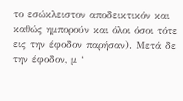το εσώκλειστον αποδεικτικόν και καθώς ημπορούν και όλοι όσοι τότε εις την έφοδον παρήσαν). Μετά δε την έφοδον, μ ‘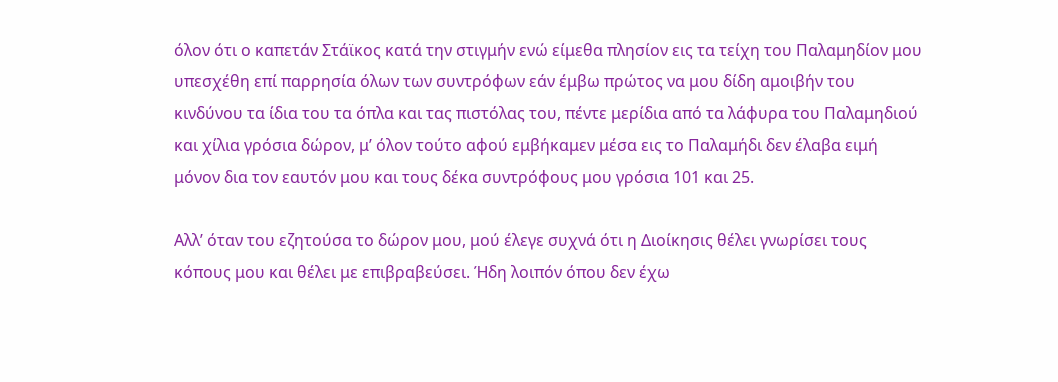όλον ότι ο καπετάν Στάϊκος κατά την στιγμήν ενώ είμεθα πλησίον εις τα τείχη του Παλαμηδίον μου υπεσχέθη επί παρρησία όλων των συντρόφων εάν έμβω πρώτος να μου δίδη αμοιβήν του κινδύνου τα ίδια του τα όπλα και τας πιστόλας του, πέντε μερίδια από τα λάφυρα του Παλαμηδιού και χίλια γρόσια δώρον, μ’ όλον τούτο αφού εμβήκαμεν μέσα εις το Παλαμήδι δεν έλαβα ειμή μόνον δια τον εαυτόν μου και τους δέκα συντρόφους μου γρόσια 101 και 25.

Αλλ’ όταν του εζητούσα το δώρον μου, μού έλεγε συχνά ότι η Διοίκησις θέλει γνωρίσει τους κόπους μου και θέλει με επιβραβεύσει. Ήδη λοιπόν όπου δεν έχω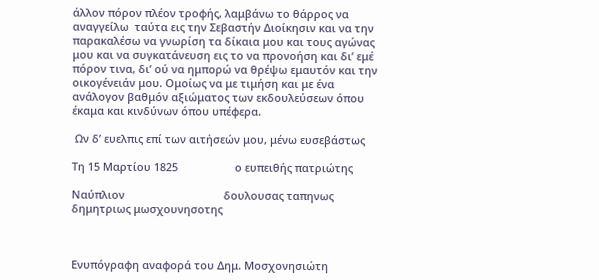άλλον πόρον πλέον τροφής, λαμβάνω το θάρρος να αναγγείλω  ταύτα εις την Σεβαστήν Διοίκησιν και να την παρακαλέσω να γνωρίση τα δίκαια μου και τους αγώνας μου και να συγκατάνευση εις το να προνοήση και δι’ εμέ πόρον τινα, δι’ ού να ημπορώ να θρέψω εμαυτόν και την οικογένειάν μου. Ομοίως να με τιμήση και με ένα ανάλογον βαθμόν αξιώματος των εκδουλεύσεων όπου έκαμα και κινδύνων όπου υπέφερα.

 Ων δ’ ευελπις επί των αιτήσεών μου, μένω ευσεβάστως

Τη 15 Μαρτίου 1825                   ο ευπειθής πατριώτης

Ναύπλιον                                 δουλουσας ταπηνως   δημητριως μωσχουνησοτης



Ενυπόγραφη αναφορά του Δημ. Μοσχονησιώτη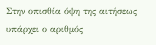Στην οπισθία όψη της αιτήσεως υπάρχει ο αριθμός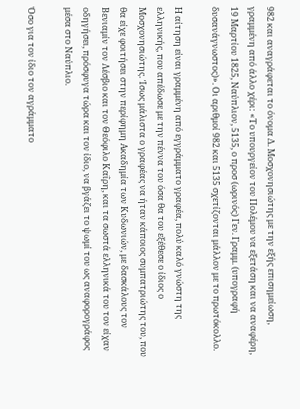982 και αναγράφεται το όνομα Δ. Μοσχονησιώτης με την εξής επισημείωση, γραμμένη από άλλο χέρι: «Το υπουργείον του Πολέμου να εξετάση και να αναφέρη, 19 Μαρτίου 1825, Ναύπλιον, 5135, ο προσ (ωρινός) Γεν. Γραμμ. (υπογραφή δυσανάγνωστος)». Οι αριθμοί 982 και 5135 σχετίζονται μάλλον με το πρωτόκολλο.

Η αίτηση είναι γραμμένη από εγγράμματο γραφέα, πολύ καλό γνώστη της ελληνικής, που απέδωσε με την πέννα του όσα θα του εξέθεσε ο ίδιος ο Μοσχονησιώτης. Ίσως μάλιστα ο γραφέας να ήταν κάποιος συμπατριώτης του, που θα είχε φοιτήσει στην περίφημη Ακαδημία των Κυδωνιών, με δασκάλους τον Βενιαμίν τον Λέσβιο και τον Θεόφιλο Καΐρη, και τα σωστά ελληνικά του τον είχαν οδηγήσει, πρόσφυγα τώρα και τον ίδιο, να βγάζει το ψωμί του ως αναφορογράφος μέσα στο Ναύπλιο.

Όσο για τον ίδιο τον αγράμματο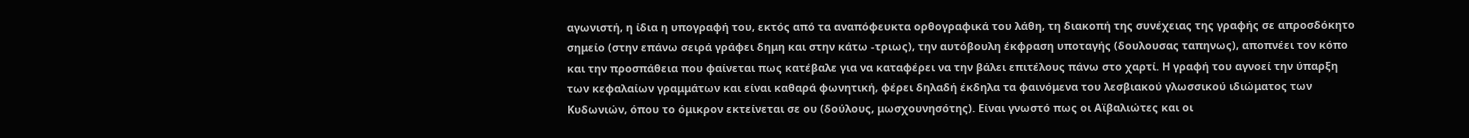αγωνιστή, η ίδια η υπογραφή του, εκτός από τα αναπόφευκτα ορθογραφικά του λάθη, τη διακοπή της συνέχειας της γραφής σε απροσδόκητο σημείο (στην επάνω σειρά γράφει δημη και στην κάτω -τριως), την αυτόβουλη έκφραση υποταγής (δουλουσας ταπηνως), αποπνέει τον κόπο και την προσπάθεια που φαίνεται πως κατέβαλε για να καταφέρει να την βάλει επιτέλους πάνω στο χαρτί. Η γραφή του αγνοεί την ύπαρξη των κεφαλαίων γραμμάτων και είναι καθαρά φωνητική, φέρει δηλαδή έκδηλα τα φαινόμενα του λεσβιακού γλωσσικού ιδιώματος των Κυδωνιών, όπου το όμικρον εκτείνεται σε ου (δούλους, μωσχουνησότης). Είναι γνωστό πως οι Αϊβαλιώτες και οι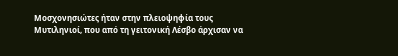Μοσχονησιώτες ήταν στην πλειοψηφία τους Μυτιληνιοί, που από τη γειτονική Λέσβο άρχισαν να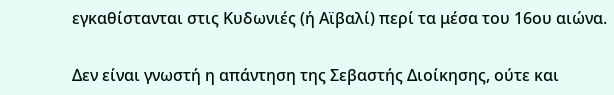εγκαθίστανται στις Κυδωνιές (ή Αϊβαλί) περί τα μέσα του 16ου αιώνα.

Δεν είναι γνωστή η απάντηση της Σεβαστής Διοίκησης, ούτε και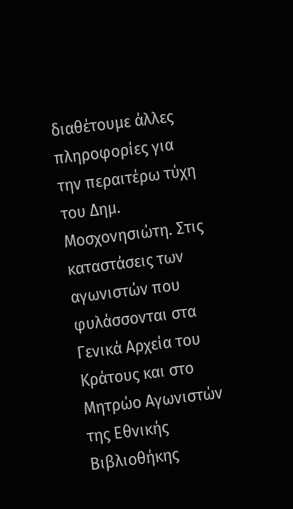διαθέτουμε άλλες πληροφορίες για την περαιτέρω τύχη του Δημ. Μοσχονησιώτη. Στις καταστάσεις των αγωνιστών που φυλάσσονται στα Γενικά Αρχεία του Κράτους και στο Μητρώο Αγωνιστών της Εθνικής Βιβλιοθήκης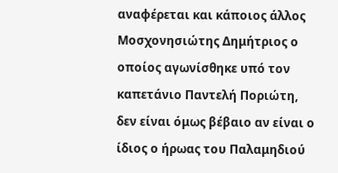αναφέρεται και κάποιος άλλος Μοσχονησιώτης Δημήτριος ο οποίος αγωνίσθηκε υπό τον καπετάνιο Παντελή Ποριώτη, δεν είναι όμως βέβαιο αν είναι ο ίδιος ο ήρωας του Παλαμηδιού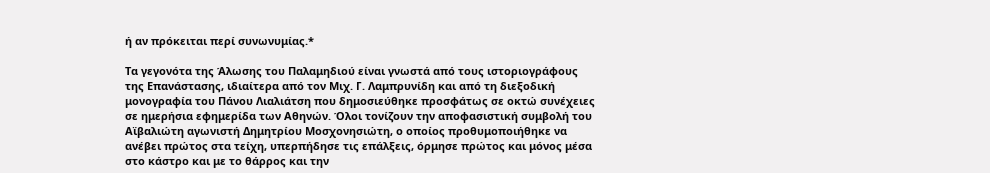ή αν πρόκειται περί συνωνυμίας.*

Τα γεγονότα της Άλωσης του Παλαμηδιού είναι γνωστά από τους ιστοριογράφους της Επανάστασης, ιδιαίτερα από τον Μιχ. Γ. Λαμπρυνίδη και από τη διεξοδική μονογραφία του Πάνου Λιαλιάτση που δημοσιεύθηκε προσφάτως σε οκτώ συνέχειες σε ημερήσια εφημερίδα των Αθηνών. Όλοι τονίζουν την αποφασιστική συμβολή του Αϊβαλιώτη αγωνιστή Δημητρίου Μοσχονησιώτη, ο οποίος προθυμοποιήθηκε να ανέβει πρώτος στα τείχη, υπερπήδησε τις επάλξεις, όρμησε πρώτος και μόνος μέσα στο κάστρο και με το θάρρος και την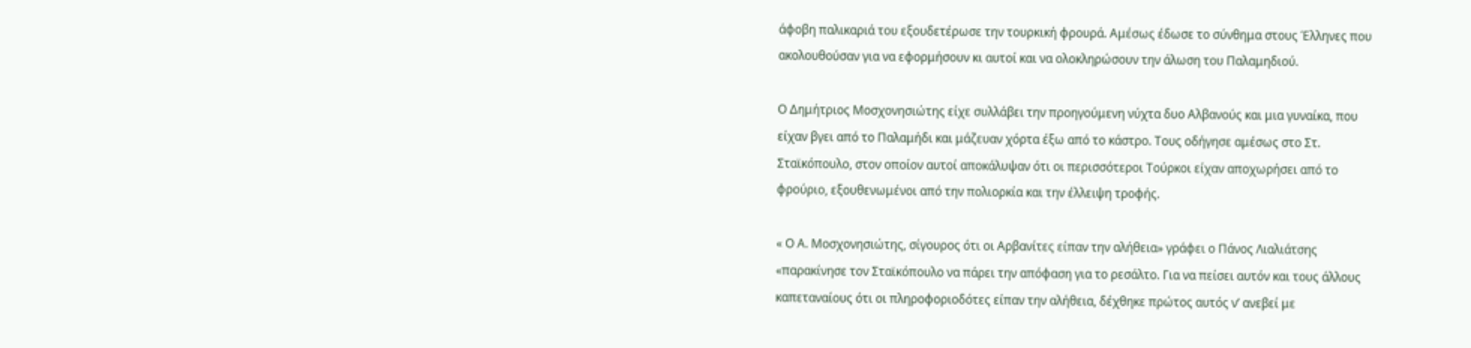άφοβη παλικαριά του εξουδετέρωσε την τουρκική φρουρά. Αμέσως έδωσε το σύνθημα στους Έλληνες που ακολουθούσαν για να εφορμήσουν κι αυτοί και να ολοκληρώσουν την άλωση του Παλαμηδιού.

Ο Δημήτριος Μοσχονησιώτης είχε συλλάβει την προηγούμενη νύχτα δυο Αλβανούς και μια γυναίκα, που είχαν βγει από το Παλαμήδι και μάζευαν χόρτα έξω από το κάστρο. Τους οδήγησε αμέσως στο Στ. Σταϊκόπουλο, στον οποίον αυτοί αποκάλυψαν ότι οι περισσότεροι Τούρκοι είχαν αποχωρήσει από το φρούριο, εξουθενωμένοι από την πολιορκία και την έλλειψη τροφής.

« Ο Α. Μοσχονησιώτης, σίγουρος ότι οι Αρβανίτες είπαν την αλήθεια» γράφει ο Πάνος Λιαλιάτσης «παρακίνησε τον Σταϊκόπουλο να πάρει την απόφαση για το ρεσάλτο. Για να πείσει αυτόν και τους άλλους καπεταναίους ότι οι πληροφοριοδότες είπαν την αλήθεια, δέχθηκε πρώτος αυτός ν’ ανεβεί με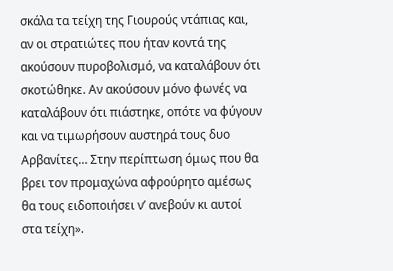σκάλα τα τείχη της Γιουρούς ντάπιας και, αν οι στρατιώτες που ήταν κοντά της ακούσουν πυροβολισμό, να καταλάβουν ότι σκοτώθηκε. Αν ακούσουν μόνο φωνές να καταλάβουν ότι πιάστηκε, οπότε να φύγουν και να τιμωρήσουν αυστηρά τους δυο Αρβανίτες… Στην περίπτωση όμως που θα βρει τον προμαχώνα αφρούρητο αμέσως θα τους ειδοποιήσει ν’ ανεβούν κι αυτοί στα τείχη».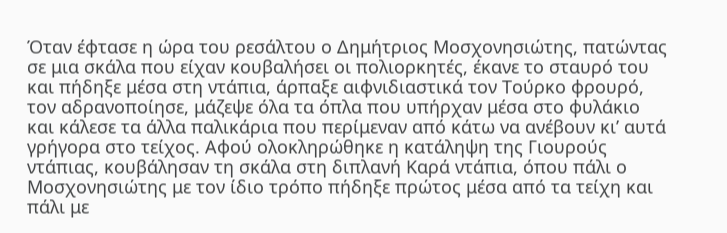Όταν έφτασε η ώρα του ρεσάλτου ο Δημήτριος Μοσχονησιώτης, πατώντας σε μια σκάλα που είχαν κουβαλήσει οι πολιορκητές, έκανε το σταυρό του και πήδηξε μέσα στη ντάπια, άρπαξε αιφνιδιαστικά τον Τούρκο φρουρό, τον αδρανοποίησε, μάζεψε όλα τα όπλα που υπήρχαν μέσα στο φυλάκιο και κάλεσε τα άλλα παλικάρια που περίμεναν από κάτω να ανέβουν κι’ αυτά γρήγορα στο τείχος. Αφού ολοκληρώθηκε η κατάληψη της Γιουρούς ντάπιας, κουβάλησαν τη σκάλα στη διπλανή Καρά ντάπια, όπου πάλι ο Μοσχονησιώτης με τον ίδιο τρόπο πήδηξε πρώτος μέσα από τα τείχη και πάλι με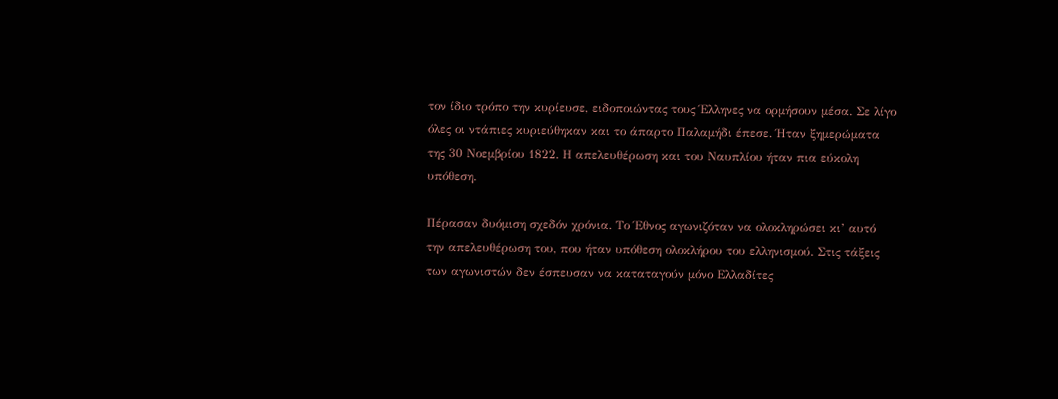τον ίδιο τρόπο την κυρίευσε, ειδοποιώντας τους Έλληνες να ορμήσουν μέσα. Σε λίγο όλες οι ντάπιες κυριεύθηκαν και το άπαρτο Παλαμήδι έπεσε. Ήταν ξημερώματα της 30 Νοεμβρίου 1822. Η απελευθέρωση και του Ναυπλίου ήταν πια εύκολη υπόθεση.

Πέρασαν δυόμιση σχεδόν χρόνια. Το Έθνος αγωνιζόταν να ολοκληρώσει κι’ αυτό την απελευθέρωση του, που ήταν υπόθεση ολοκλήρου του ελληνισμού. Στις τάξεις των αγωνιστών δεν έσπευσαν να καταταγούν μόνο Ελλαδίτες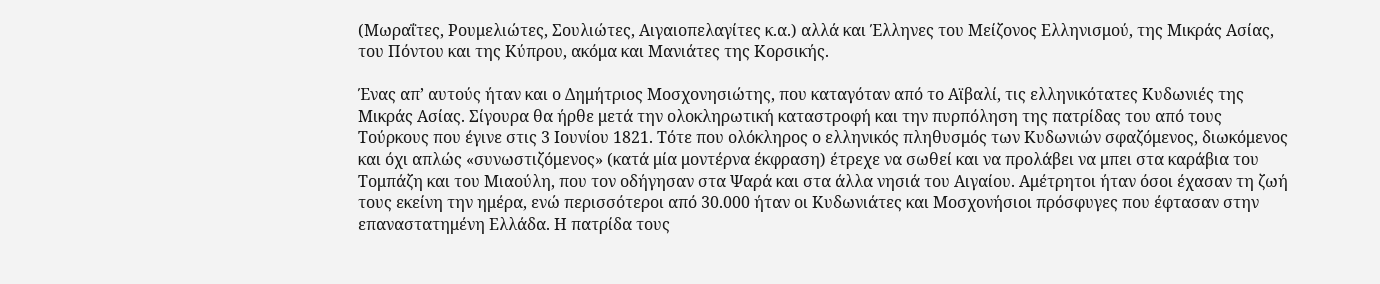(Μωραΐτες, Ρουμελιώτες, Σουλιώτες, Αιγαιοπελαγίτες κ.α.) αλλά και Έλληνες του Μείζονος Ελληνισμού, της Μικράς Ασίας, του Πόντου και της Κύπρου, ακόμα και Μανιάτες της Κορσικής.

Ένας απ’ αυτούς ήταν και ο Δημήτριος Μοσχονησιώτης, που καταγόταν από το Αϊβαλί, τις ελληνικότατες Κυδωνιές της Μικράς Ασίας. Σίγουρα θα ήρθε μετά την ολοκληρωτική καταστροφή και την πυρπόληση της πατρίδας του από τους Τούρκους που έγινε στις 3 Ιουνίου 1821. Τότε που ολόκληρος ο ελληνικός πληθυσμός των Κυδωνιών σφαζόμενος, διωκόμενος και όχι απλώς «συνωστιζόμενος» (κατά μία μοντέρνα έκφραση) έτρεχε να σωθεί και να προλάβει να μπει στα καράβια του Τομπάζη και του Μιαούλη, που τον οδήγησαν στα Ψαρά και στα άλλα νησιά του Αιγαίου. Αμέτρητοι ήταν όσοι έχασαν τη ζωή τους εκείνη την ημέρα, ενώ περισσότεροι από 30.000 ήταν οι Κυδωνιάτες και Μοσχονήσιοι πρόσφυγες που έφτασαν στην επαναστατημένη Ελλάδα. Η πατρίδα τους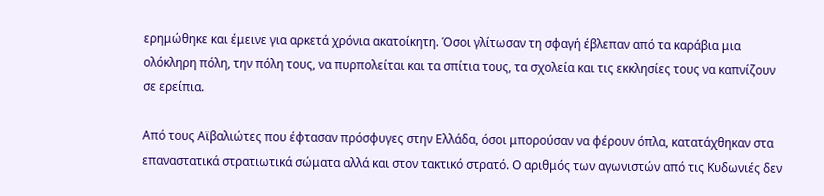ερημώθηκε και έμεινε για αρκετά χρόνια ακατοίκητη. Όσοι γλίτωσαν τη σφαγή έβλεπαν από τα καράβια μια ολόκληρη πόλη, την πόλη τους, να πυρπολείται και τα σπίτια τους, τα σχολεία και τις εκκλησίες τους να καπνίζουν σε ερείπια.

Από τους Αϊβαλιώτες που έφτασαν πρόσφυγες στην Ελλάδα, όσοι μπορούσαν να φέρουν όπλα, κατατάχθηκαν στα επαναστατικά στρατιωτικά σώματα αλλά και στον τακτικό στρατό. Ο αριθμός των αγωνιστών από τις Κυδωνιές δεν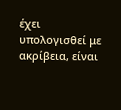έχει υπολογισθεί με ακρίβεια, είναι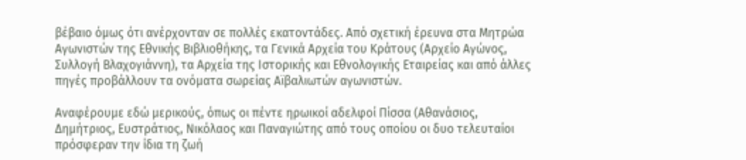βέβαιο όμως ότι ανέρχονταν σε πολλές εκατοντάδες. Από σχετική έρευνα στα Μητρώα Αγωνιστών της Εθνικής Βιβλιοθήκης, τα Γενικά Αρχεία του Κράτους (Αρχείο Αγώνος, Συλλογή Βλαχογιάννη), τα Αρχεία της Ιστορικής και Εθνολογικής Εταιρείας και από άλλες πηγές προβάλλουν τα ονόματα σωρείας Αϊβαλιωτών αγωνιστών.

Αναφέρουμε εδώ μερικούς, όπως οι πέντε ηρωικοί αδελφοί Πίσσα (Αθανάσιος, Δημήτριος, Ευστράτιος, Νικόλαος και Παναγιώτης από τους οποίου οι δυο τελευταίοι πρόσφεραν την ίδια τη ζωή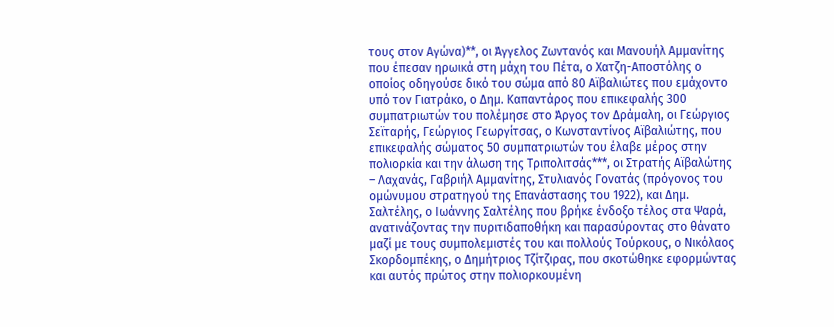τους στον Αγώνα)**, οι Άγγελος Ζωντανός και Μανουήλ Αμμανίτης που έπεσαν ηρωικά στη μάχη του Πέτα, ο Χατζη-Αποστόλης ο οποίος οδηγούσε δικό του σώμα από 80 Αϊβαλιώτες που εμάχοντο υπό τον Γιατράκο, ο Δημ. Καπαντάρος που επικεφαλής 300 συμπατριωτών του πολέμησε στο Άργος τον Δράμαλη, οι Γεώργιος Σεϊταρής, Γεώργιος Γεωργίτσας, ο Κωνσταντίνος Αϊβαλιώτης, που επικεφαλής σώματος 50 συμπατριωτών του έλαβε μέρος στην πολιορκία και την άλωση της Τριπολιτσάς***, οι Στρατής Αϊβαλώτης – Λαχανάς, Γαβριήλ Αμμανίτης, Στυλιανός Γονατάς (πρόγονος του ομώνυμου στρατηγού της Επανάστασης του 1922), και Δημ. Σαλτέλης, ο Ιωάννης Σαλτέλης που βρήκε ένδοξο τέλος στα Ψαρά, ανατινάζοντας την πυριτιδαποθήκη και παρασύροντας στο θάνατο μαζί με τους συμπολεμιστές του και πολλούς Τούρκους, ο Νικόλαος Σκορδομπέκης, ο Δημήτριος Τζίτζιρας, που σκοτώθηκε εφορμώντας και αυτός πρώτος στην πολιορκουμένη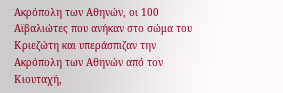Ακρόπολη των Αθηνών, οι 100 Αϊβαλιώτες που ανήκαν στο σώμα του Κριεζώτη και υπεράσπιζαν την Ακρόπολη των Αθηνών από τον Κιουταχή,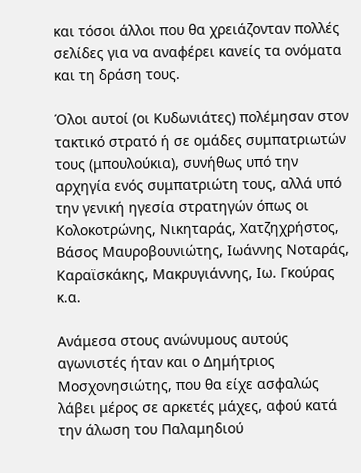και τόσοι άλλοι που θα χρειάζονταν πολλές σελίδες για να αναφέρει κανείς τα ονόματα και τη δράση τους.

Όλοι αυτοί (οι Κυδωνιάτες) πολέμησαν στον τακτικό στρατό ή σε ομάδες συμπατριωτών τους (μπουλούκια), συνήθως υπό την αρχηγία ενός συμπατριώτη τους, αλλά υπό την γενική ηγεσία στρατηγών όπως οι Κολοκοτρώνης, Νικηταράς, Χατζηχρήστος, Βάσος Μαυροβουνιώτης, Ιωάννης Νοταράς, Καραϊσκάκης, Μακρυγιάννης, Ιω. Γκούρας κ.α.

Ανάμεσα στους ανώνυμους αυτούς αγωνιστές ήταν και ο Δημήτριος Μοσχονησιώτης, που θα είχε ασφαλώς λάβει μέρος σε αρκετές μάχες, αφού κατά την άλωση του Παλαμηδιού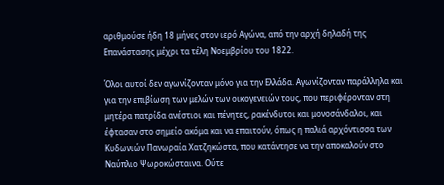αριθμούσε ήδη 18 μήνες στον ιερό Αγώνα, από την αρχή δηλαδή της Επανάστασης μέχρι τα τέλη Νοεμβρίου του 1822.

Όλοι αυτοί δεν αγωνίζονταν μόνο για την Ελλάδα. Αγωνίζονταν παράλληλα και για την επιβίωση των μελών των οικογενειών τους, που περιφέρονταν στη μητέρα πατρίδα ανέστιοι και πένητες, ρακένδυτοι και μονοσάνδαλοι, και έφτασαν στο σημείο ακόμα και να επαιτούν, όπως η παλιά αρχόντισσα των Κυδωνιών Πανωραία Χατζηκώστα, που κατάντησε να την αποκαλούν στο Ναύπλιο Ψωροκώσταινα. Ούτε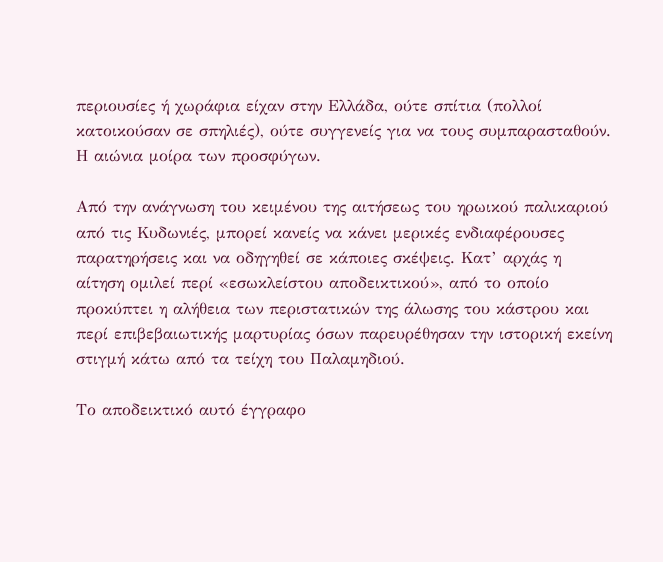περιουσίες ή χωράφια είχαν στην Ελλάδα, ούτε σπίτια (πολλοί κατοικούσαν σε σπηλιές), ούτε συγγενείς για να τους συμπαρασταθούν. Η αιώνια μοίρα των προσφύγων.

Από την ανάγνωση του κειμένου της αιτήσεως του ηρωικού παλικαριού από τις Κυδωνιές, μπορεί κανείς να κάνει μερικές ενδιαφέρουσες παρατηρήσεις και να οδηγηθεί σε κάποιες σκέψεις. Κατ’ αρχάς η αίτηση ομιλεί περί «εσωκλείστου αποδεικτικού», από το οποίο προκύπτει η αλήθεια των περιστατικών της άλωσης του κάστρου και περί επιβεβαιωτικής μαρτυρίας όσων παρευρέθησαν την ιστορική εκείνη στιγμή κάτω από τα τείχη του Παλαμηδιού.

Το αποδεικτικό αυτό έγγραφο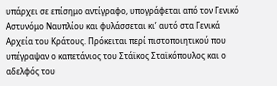υπάρχει σε επίσημο αντίγραφο, υπογράφεται από τον Γενικό Αστυνόμο Ναυπλίου και φυλάσσεται κι’ αυτό στα Γενικά Αρχεία του Κράτους. Πρόκειται περί πιστοποιητικού που υπέγραψαν ο καπετάνιος του Στάϊκος Σταϊκόπουλος και ο αδελφός του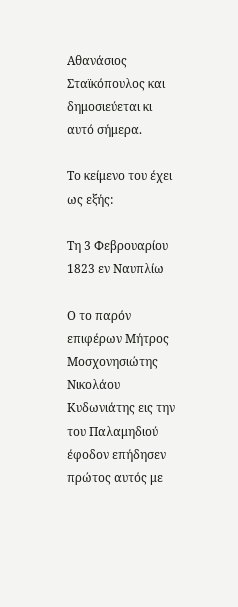Αθανάσιος Σταϊκόπουλος και δημοσιεύεται κι αυτό σήμερα.

Το κείμενο του έχει ως εξής:

Τη 3 Φεβρουαρίου 1823 εν Ναυπλίω

Ο το παρόν επιφέρων Μήτρος Μοσχονησιώτης Νικολάου Κυδωνιάτης εις την του Παλαμηδιού έφοδον επήδησεν πρώτος αυτός με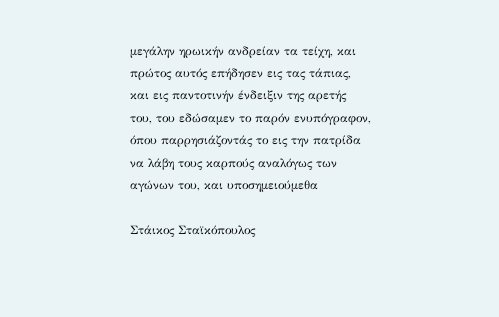μεγάλην ηρωικήν ανδρείαν τα τείχη, και πρώτος αυτός επήδησεν εις τας τάπιας, και εις παντοτινήν ένδειξιν της αρετής του, του εδώσαμεν το παρόν ενυπόγραφον, όπου παρρησιάζοντάς το εις την πατρίδα να λάβη τους καρπούς αναλόγως των αγώνων του, και υποσημειούμεθα

Στάικος Σταϊκόπουλος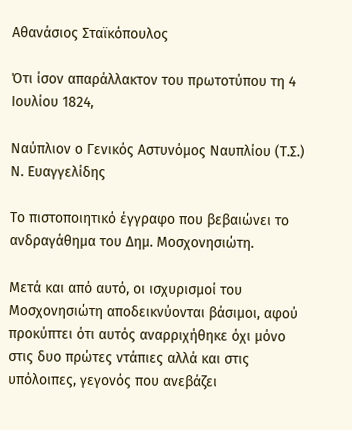Αθανάσιος Σταϊκόπουλος

Ότι ίσον απαράλλακτον του πρωτοτύπου τη 4 Ιουλίου 1824,

Ναύπλιον ο Γενικός Αστυνόμος Ναυπλίου (Τ.Σ.) Ν. Ευαγγελίδης

Το πιστοποιητικό έγγραφο που βεβαιώνει το ανδραγάθημα του Δημ. Μοσχονησιώτη.

Μετά και από αυτό, οι ισχυρισμοί του Μοσχονησιώτη αποδεικνύονται βάσιμοι, αφού προκύπτει ότι αυτός αναρριχήθηκε όχι μόνο στις δυο πρώτες ντάπιες αλλά και στις υπόλοιπες, γεγονός που ανεβάζει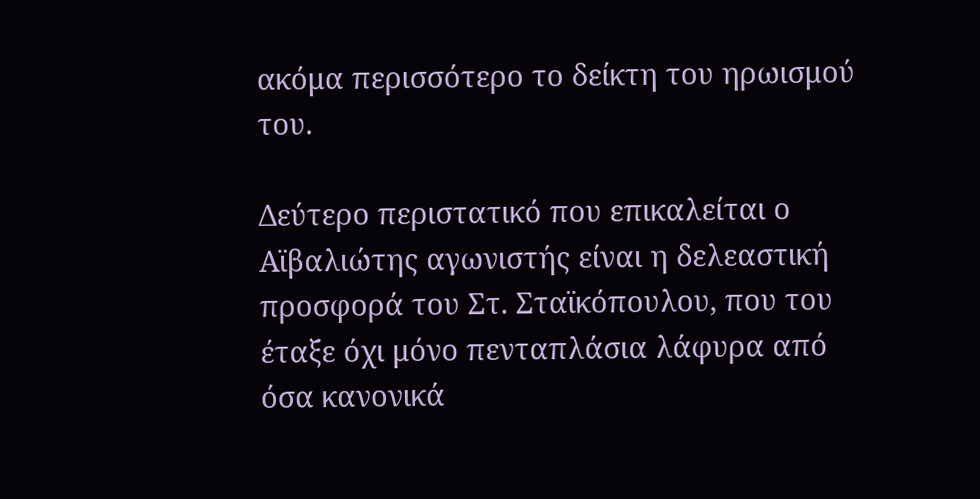ακόμα περισσότερο το δείκτη του ηρωισμού του.

Δεύτερο περιστατικό που επικαλείται ο Αϊβαλιώτης αγωνιστής είναι η δελεαστική προσφορά του Στ. Σταϊκόπουλου, που του έταξε όχι μόνο πενταπλάσια λάφυρα από όσα κανονικά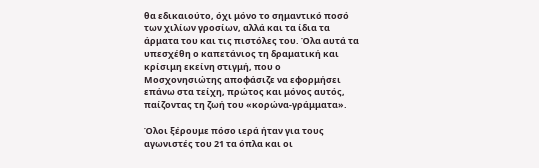θα εδικαιούτο, όχι μόνο το σημαντικό ποσό των χιλίων γροσίων, αλλά και τα ίδια τα άρματα του και τις πιστόλες του. Όλα αυτά τα υπεσχέθη ο καπετάνιος τη δραματική και κρίσιμη εκείνη στιγμή, που ο Μοσχονησιώτης αποφάσιζε να εφορμήσει επάνω στα τείχη, πρώτος και μόνος αυτός, παίζοντας τη ζωή του «κορώνα-γράμματα».

Όλοι ξέρουμε πόσο ιερά ήταν για τους αγωνιστές του 21 τα όπλα και οι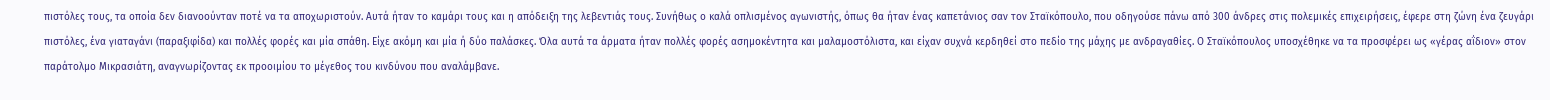πιστόλες τους, τα οποία δεν διανοούνταν ποτέ να τα αποχωριστούν. Αυτά ήταν το καμάρι τους και η απόδειξη της λεβεντιάς τους. Συνήθως ο καλά οπλισμένος αγωνιστής, όπως θα ήταν ένας καπετάνιος σαν τον Σταϊκόπουλο, που οδηγούσε πάνω από 300 άνδρες στις πολεμικές επιχειρήσεις, έφερε στη ζώνη ένα ζευγάρι πιστόλες, ένα γιαταγάνι (παραξιφίδα) και πολλές φορές και μία σπάθη. Είχε ακόμη και μία ή δύο παλάσκες. Όλα αυτά τα άρματα ήταν πολλές φορές ασημοκέντητα και μαλαμοστόλιστα, και είχαν συχνά κερδηθεί στο πεδίο της μάχης με ανδραγαθίες. Ο Σταϊκόπουλος υποσχέθηκε να τα προσφέρει ως «γέρας αΐδιον» στον παράτολμο Μικρασιάτη, αναγνωρίζοντας εκ προοιμίου το μέγεθος του κινδύνου που αναλάμβανε.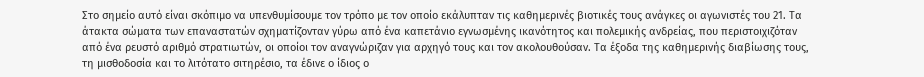Στο σημείο αυτό είναι σκόπιμο να υπενθυμίσουμε τον τρόπο με τον οποίο εκάλυπταν τις καθημερινές βιοτικές τους ανάγκες οι αγωνιστές του 21. Τα άτακτα σώματα των επαναστατών σχηματίζονταν γύρω από ένα καπετάνιο εγνωσμένης ικανότητος και πολεμικής ανδρείας, που περιστοιχιζόταν από ένα ρευστό αριθμό στρατιωτών, οι οποίοι τον αναγνώριζαν για αρχηγό τους και τον ακολουθούσαν. Τα έξοδα της καθημερινής διαβίωσης τους, τη μισθοδοσία και το λιτότατο σιτηρέσιο, τα έδινε ο ίδιος ο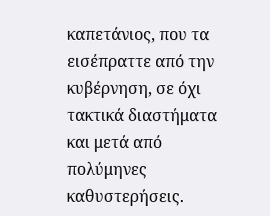καπετάνιος, που τα εισέπραττε από την κυβέρνηση, σε όχι τακτικά διαστήματα και μετά από πολύμηνες καθυστερήσεις.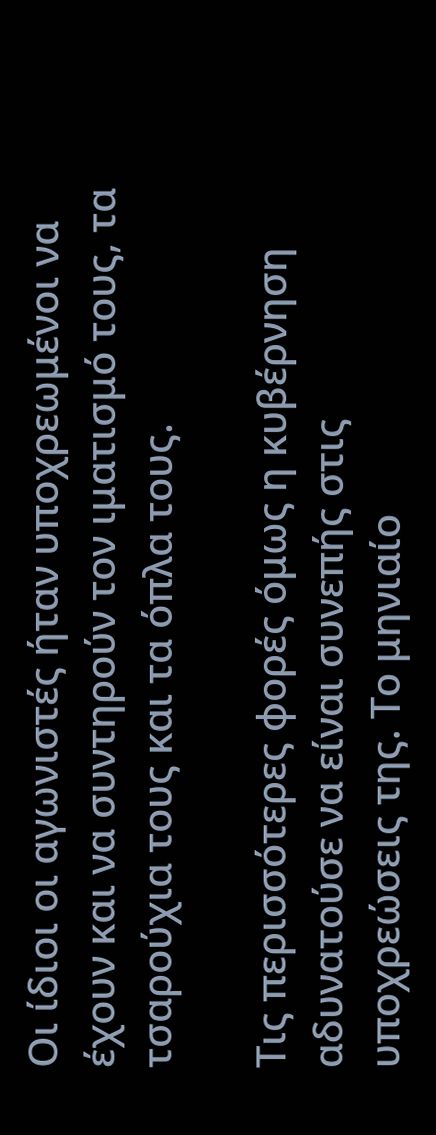Οι ίδιοι οι αγωνιστές ήταν υποχρεωμένοι να έχουν και να συντηρούν τον ιματισμό τους, τα τσαρούχια τους και τα όπλα τους.

Τις περισσότερες φορές όμως η κυβέρνηση αδυνατούσε να είναι συνεπής στις υποχρεώσεις της. Το μηνιαίο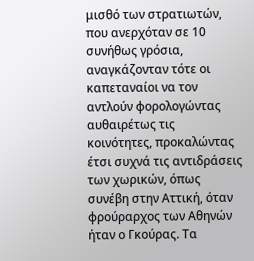μισθό των στρατιωτών, που ανερχόταν σε 10 συνήθως γρόσια, αναγκάζονταν τότε οι καπεταναίοι να τον αντλούν φορολογώντας αυθαιρέτως τις κοινότητες, προκαλώντας έτσι συχνά τις αντιδράσεις των χωρικών, όπως συνέβη στην Αττική, όταν φρούραρχος των Αθηνών ήταν ο Γκούρας. Τα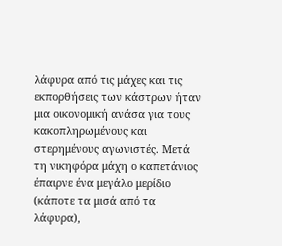λάφυρα από τις μάχες και τις εκπορθήσεις των κάστρων ήταν μια οικονομική ανάσα για τους κακοπληρωμένους και στερημένους αγωνιστές. Μετά τη νικηφόρα μάχη ο καπετάνιος έπαιρνε ένα μεγάλο μερίδιο (κάποτε τα μισά από τα λάφυρα),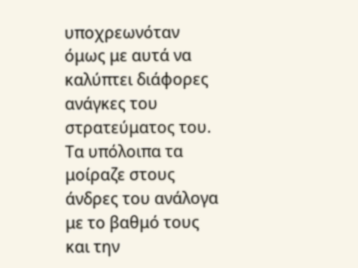υποχρεωνόταν όμως με αυτά να καλύπτει διάφορες ανάγκες του στρατεύματος του. Τα υπόλοιπα τα μοίραζε στους άνδρες του ανάλογα με το βαθμό τους και την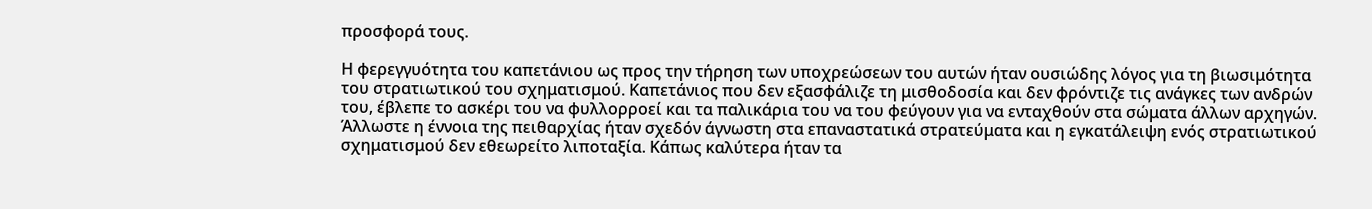προσφορά τους.

Η φερεγγυότητα του καπετάνιου ως προς την τήρηση των υποχρεώσεων του αυτών ήταν ουσιώδης λόγος για τη βιωσιμότητα του στρατιωτικού του σχηματισμού. Καπετάνιος που δεν εξασφάλιζε τη μισθοδοσία και δεν φρόντιζε τις ανάγκες των ανδρών του, έβλεπε το ασκέρι του να φυλλορροεί και τα παλικάρια του να του φεύγουν για να ενταχθούν στα σώματα άλλων αρχηγών. Άλλωστε η έννοια της πειθαρχίας ήταν σχεδόν άγνωστη στα επαναστατικά στρατεύματα και η εγκατάλειψη ενός στρατιωτικού σχηματισμού δεν εθεωρείτο λιποταξία. Κάπως καλύτερα ήταν τα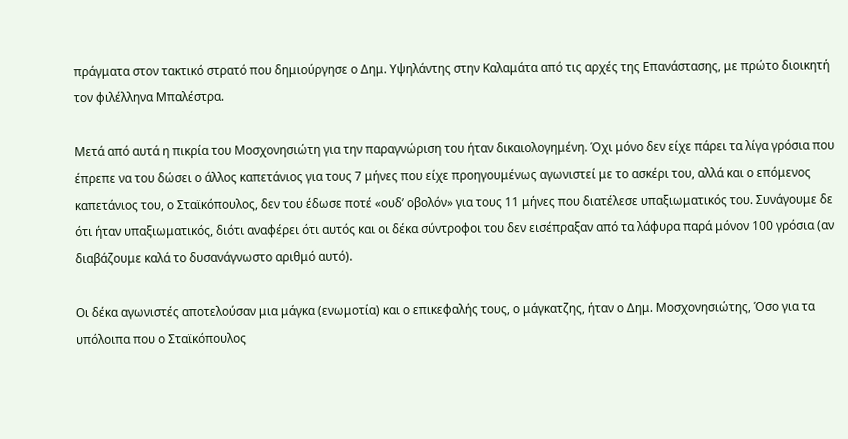πράγματα στον τακτικό στρατό που δημιούργησε ο Δημ. Υψηλάντης στην Καλαμάτα από τις αρχές της Επανάστασης, με πρώτο διοικητή τον φιλέλληνα Μπαλέστρα.

Μετά από αυτά η πικρία του Μοσχονησιώτη για την παραγνώριση του ήταν δικαιολογημένη. Όχι μόνο δεν είχε πάρει τα λίγα γρόσια που έπρεπε να του δώσει ο άλλος καπετάνιος για τους 7 μήνες που είχε προηγουμένως αγωνιστεί με το ασκέρι του, αλλά και ο επόμενος καπετάνιος του, ο Σταϊκόπουλος, δεν του έδωσε ποτέ «ουδ’ οβολόν» για τους 11 μήνες που διατέλεσε υπαξιωματικός του. Συνάγουμε δε ότι ήταν υπαξιωματικός, διότι αναφέρει ότι αυτός και οι δέκα σύντροφοι του δεν εισέπραξαν από τα λάφυρα παρά μόνον 100 γρόσια (αν διαβάζουμε καλά το δυσανάγνωστο αριθμό αυτό).

Οι δέκα αγωνιστές αποτελούσαν μια μάγκα (ενωμοτία) και ο επικεφαλής τους, ο μάγκατζης, ήταν ο Δημ. Μοσχονησιώτης, Όσο για τα υπόλοιπα που ο Σταϊκόπουλος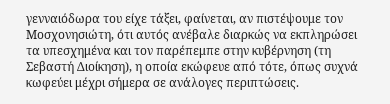γενναιόδωρα του είχε τάξει, φαίνεται, αν πιστέψουμε τον Μοσχονησιώτη, ότι αυτός ανέβαλε διαρκώς να εκπληρώσει τα υπεσχημένα και τον παρέπεμπε στην κυβέρνηση (τη Σεβαστή Διοίκηση), η οποία εκώφευε από τότε, όπως συχνά κωφεύει μέχρι σήμερα σε ανάλογες περιπτώσεις.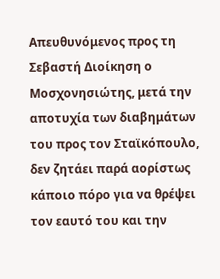Απευθυνόμενος προς τη Σεβαστή Διοίκηση ο Μοσχονησιώτης, μετά την αποτυχία των διαβημάτων του προς τον Σταϊκόπουλο, δεν ζητάει παρά αορίστως κάποιο πόρο για να θρέψει τον εαυτό του και την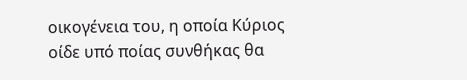οικογένεια του, η οποία Κύριος οίδε υπό ποίας συνθήκας θα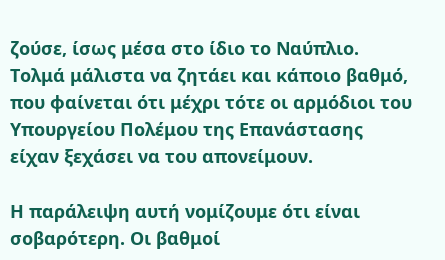ζούσε, ίσως μέσα στο ίδιο το Ναύπλιο. Τολμά μάλιστα να ζητάει και κάποιο βαθμό, που φαίνεται ότι μέχρι τότε οι αρμόδιοι του Υπουργείου Πολέμου της Επανάστασης είχαν ξεχάσει να του απονείμουν.

Η παράλειψη αυτή νομίζουμε ότι είναι σοβαρότερη. Οι βαθμοί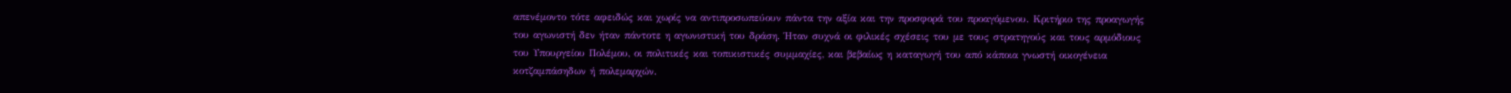απενέμοντο τότε αφειδώς και χωρίς να αντιπροσωπεύουν πάντα την αξία και την προσφορά του προαγόμενου. Κριτήριο της προαγωγής του αγωνιστή δεν ήταν πάντοτε η αγωνιστική του δράση. Ήταν συχνά οι φιλικές σχέσεις του με τους στρατηγούς και τους αρμόδιους του Υπουργείου Πολέμου, οι πολιτικές και τοπικιστικές συμμαχίες, και βεβαίως η καταγωγή του από κάποια γνωστή οικογένεια κοτζαμπάσηδων ή πολεμαρχών.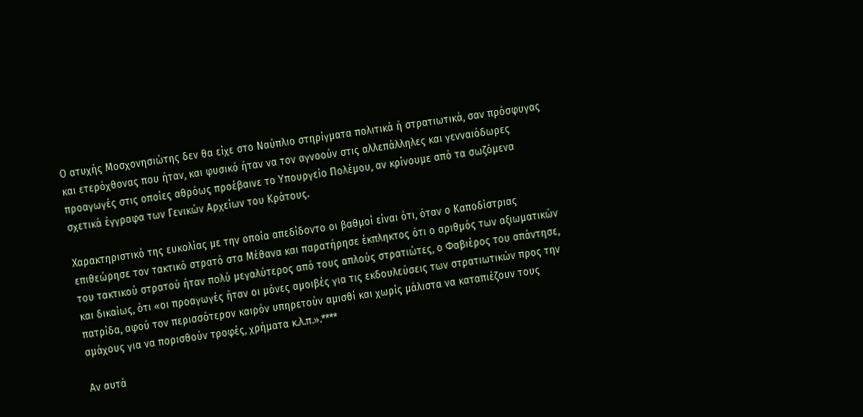Ο ατυχής Μοσχονησιώτης δεν θα είχε στο Ναύπλιο στηρίγματα πολιτικά ή στρατιωτικά, σαν πρόσφυγας και ετερόχθονας που ήταν, και φυσικό ήταν να τον αγνοούν στις αλλεπάλληλες και γενναιόδωρες προαγωγές στις οποίες αθρόως προέβαινε το Υπουργείο Πολέμου, αν κρίνουμε από τα σωζόμενα σχετικά έγγραφα των Γενικών Αρχείων του Κράτους.

Χαρακτηριστικό της ευκολίας με την οποία απεδίδοντο οι βαθμοί είναι ότι, όταν ο Καποδίστριας επιθεώρησε τον τακτικό στρατό στα Μέθανα και παρατήρησε έκπληκτος ότι ο αριθμός των αξιωματικών του τακτικού στρατού ήταν πολύ μεγαλύτερος από τους απλούς στρατιώτες, ο Φαβιέρος του απάντησε, και δικαίως, ότι «οι προαγωγές ήταν οι μόνες αμοιβές για τις εκδουλεύσεις των στρατιωτικών προς την πατρίδα, αφού τον περισσότερον καιρόν υπηρετούν αμισθί και χωρίς μάλιστα να καταπιέζουν τους αμάχους για να πορισθούν τροφές, χρήματα κ.λ.π.».****

Αν αυτά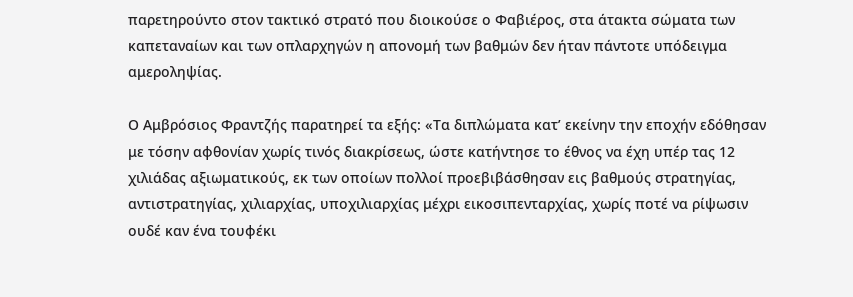παρετηρούντο στον τακτικό στρατό που διοικούσε ο Φαβιέρος, στα άτακτα σώματα των καπεταναίων και των οπλαρχηγών η απονομή των βαθμών δεν ήταν πάντοτε υπόδειγμα αμεροληψίας.

Ο Αμβρόσιος Φραντζής παρατηρεί τα εξής: «Τα διπλώματα κατ’ εκείνην την εποχήν εδόθησαν με τόσην αφθονίαν χωρίς τινός διακρίσεως, ώστε κατήντησε το έθνος να έχη υπέρ τας 12 χιλιάδας αξιωματικούς, εκ των οποίων πολλοί προεβιβάσθησαν εις βαθμούς στρατηγίας, αντιστρατηγίας, χιλιαρχίας, υποχιλιαρχίας μέχρι εικοσιπενταρχίας, χωρίς ποτέ να ρίψωσιν ουδέ καν ένα τουφέκι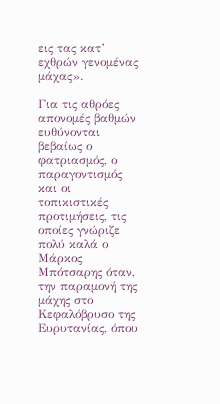εις τας κατ’ εχθρών γενομένας μάχας».

Για τις αθρόες απονομές βαθμών ευθύνονται βεβαίως ο φατριασμός, ο παραγοντισμός και οι τοπικιστικές προτιμήσεις, τις οποίες γνώριζε πολύ καλά ο Μάρκος Μπότσαρης όταν, την παραμονή της μάχης στο Κεφαλόβρυσο της Ευρυτανίας, όπου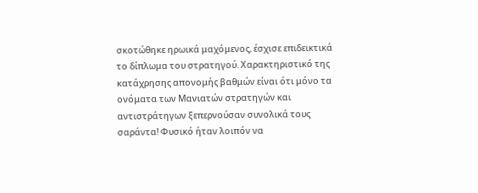σκοτώθηκε ηρωικά μαχόμενος, έσχισε επιδεικτικά το δίπλωμα του στρατηγού. Χαρακτηριστικό της κατάχρησης απονομής βαθμών είναι ότι μόνο τα ονόματα των Μανιατών στρατηγών και αντιστράτηγων ξεπερνούσαν συνολικά τους σαράντα! Φυσικό ήταν λοιπόν να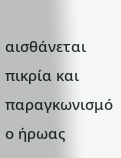αισθάνεται πικρία και παραγκωνισμό ο ήρωας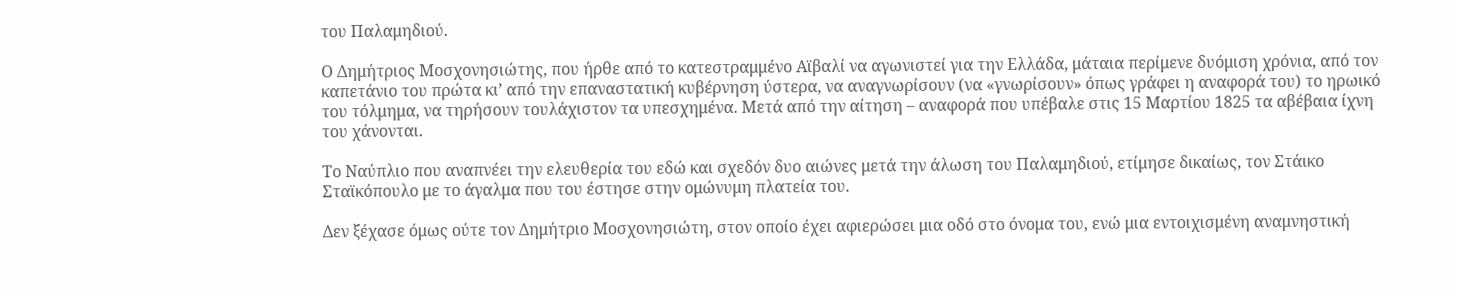του Παλαμηδιού.

Ο Δημήτριος Μοσχονησιώτης, που ήρθε από το κατεστραμμένο Αϊβαλί να αγωνιστεί για την Ελλάδα, μάταια περίμενε δυόμιση χρόνια, από τον καπετάνιο του πρώτα κι’ από την επαναστατική κυβέρνηση ύστερα, να αναγνωρίσουν (να «γνωρίσουν» όπως γράφει η αναφορά του) το ηρωικό του τόλμημα, να τηρήσουν τουλάχιστον τα υπεσχημένα. Μετά από την αίτηση – αναφορά που υπέβαλε στις 15 Μαρτίου 1825 τα αβέβαια ίχνη του χάνονται.

Το Ναύπλιο που αναπνέει την ελευθερία του εδώ και σχεδόν δυο αιώνες μετά την άλωση του Παλαμηδιού, ετίμησε δικαίως, τον Στάικο Σταϊκόπουλο με το άγαλμα που του έστησε στην ομώνυμη πλατεία του.

Δεν ξέχασε όμως ούτε τον Δημήτριο Μοσχονησιώτη, στον οποίο έχει αφιερώσει μια οδό στο όνομα του, ενώ μια εντοιχισμένη αναμνηστική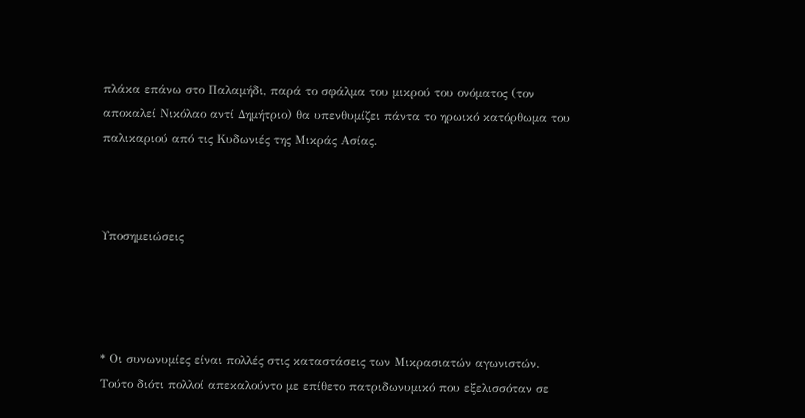πλάκα επάνω στο Παλαμήδι, παρά το σφάλμα του μικρού του ονόματος (τον αποκαλεί Νικόλαο αντί Δημήτριο) θα υπενθυμίζει πάντα το ηρωικό κατόρθωμα του παλικαριού από τις Κυδωνιές της Μικράς Ασίας.



Υποσημειώσεις




* Οι συνωνυμίες είναι πολλές στις καταστάσεις των Μικρασιατών αγωνιστών. Τούτο διότι πολλοί απεκαλούντο με επίθετο πατριδωνυμικό που εξελισσόταν σε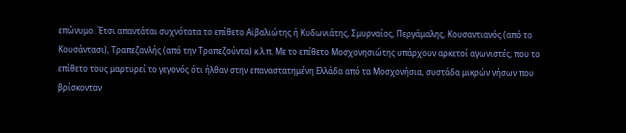επώνυμο. Έτσι απαντάται συχνότατα το επίθετο Αϊβαλιώτης ή Κυδωνιάτης, Σμυρναίος, Περγάμαλης, Κουσαντιανός (από το Κουσάντασι), Τραπεζανλής (από την Τραπεζούντα) κ.λ.π. Με το επίθετο Μοσχονησιώτης υπάρχουν αρκετοί αγωνιστές, που το επίθετο τους μαρτυρεί το γεγονός ότι ήλθαν στην επαναστατημένη Ελλάδα από τα Μοσχονήσια, συστάδα μικρών νήσων που βρίσκονταν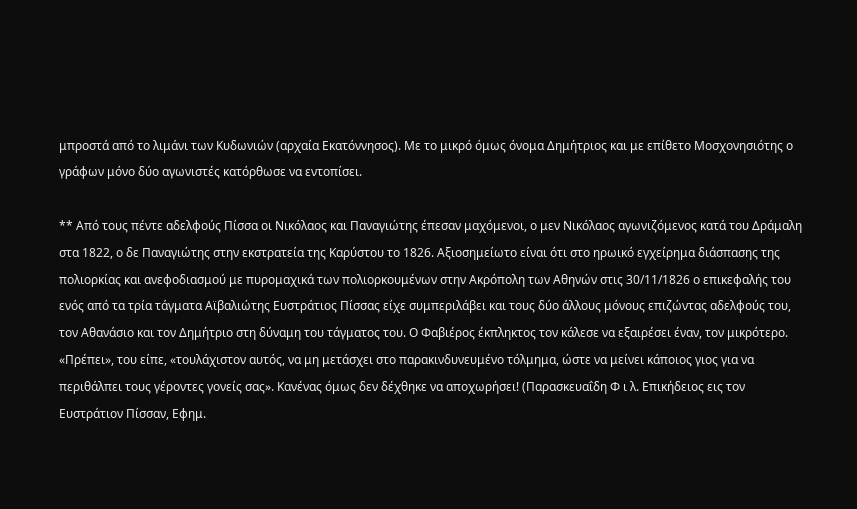μπροστά από το λιμάνι των Κυδωνιών (αρχαία Εκατόννησος). Με το μικρό όμως όνομα Δημήτριος και με επίθετο Μοσχονησιότης ο γράφων μόνο δύο αγωνιστές κατόρθωσε να εντοπίσει.

** Από τους πέντε αδελφούς Πίσσα οι Νικόλαος και Παναγιώτης έπεσαν μαχόμενοι, ο μεν Νικόλαος αγωνιζόμενος κατά του Δράμαλη στα 1822, ο δε Παναγιώτης στην εκστρατεία της Καρύστου το 1826. Αξιοσημείωτο είναι ότι στο ηρωικό εγχείρημα διάσπασης της πολιορκίας και ανεφοδιασμού με πυρομαχικά των πολιορκουμένων στην Ακρόπολη των Αθηνών στις 30/11/1826 ο επικεφαλής του ενός από τα τρία τάγματα Αϊβαλιώτης Ευστράτιος Πίσσας είχε συμπεριλάβει και τους δύο άλλους μόνους επιζώντας αδελφούς του, τον Αθανάσιο και τον Δημήτριο στη δύναμη του τάγματος του. Ο Φαβιέρος έκπληκτος τον κάλεσε να εξαιρέσει έναν, τον μικρότερο. «Πρέπει», του είπε, «τουλάχιστον αυτός, να μη μετάσχει στο παρακινδυνευμένο τόλμημα, ώστε να μείνει κάποιος γιος για να περιθάλπει τους γέροντες γονείς σας». Κανένας όμως δεν δέχθηκε να αποχωρήσει! (Παρασκευαΐδη Φ ι λ. Επικήδειος εις τον Ευστράτιον Πίσσαν, Εφημ.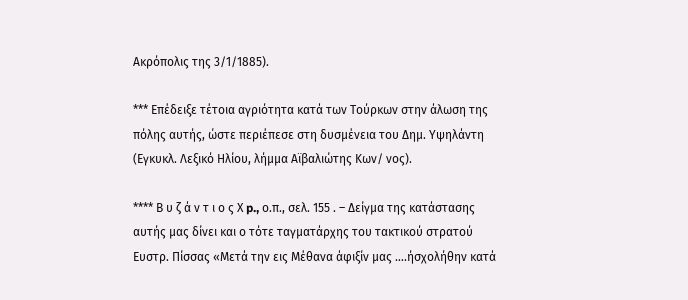Ακρόπολις της 3/1/1885).

*** Επέδειξε τέτοια αγριότητα κατά των Τούρκων στην άλωση της πόλης αυτής, ώστε περιέπεσε στη δυσμένεια του Δημ. Υψηλάντη (Εγκυκλ. Λεξικό Ηλίου, λήμμα Αϊβαλιώτης Κων/ νος).

**** Β υ ζ ά ν τ ι ο ς Χ p., ο.π., σελ. 155 . – Δείγμα της κατάστασης αυτής μας δίνει και ο τότε ταγματάρχης του τακτικού στρατού Ευστρ. Πίσσας «Μετά την εις Μέθανα άφιξίν μας ….ήσχολήθην κατά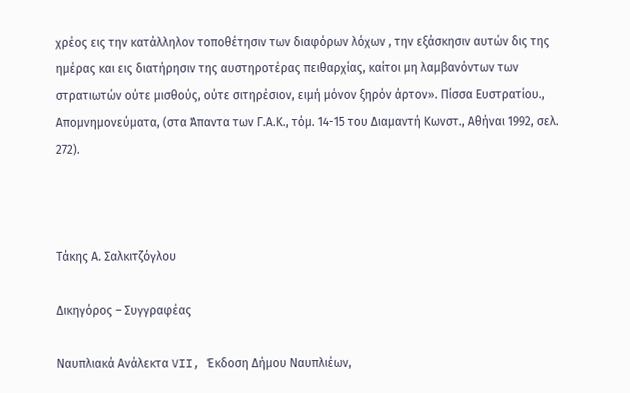χρέος εις την κατάλληλον τοποθέτησιν των διαφόρων λόχων , την εξάσκησιν αυτών δις της ημέρας και εις διατήρησιν της αυστηροτέρας πειθαρχίας, καίτοι μη λαμβανόντων των στρατιωτών ούτε μισθούς, ούτε σιτηρέσιον, ειμή μόνον ξηρόν άρτον». Πίσσα Ευστρατίου., Απομνημονεύματα, (στα Άπαντα των Γ.Α.Κ., τόμ. 14-15 του Διαμαντή Κωνστ., Αθήναι 1992, σελ. 272).



Τάκης Α. Σαλκιτζόγλου

Δικηγόρος – Συγγραφέας

Ναυπλιακά Ανάλεκτα VII, Έκδοση Δήμου Ναυπλιέων,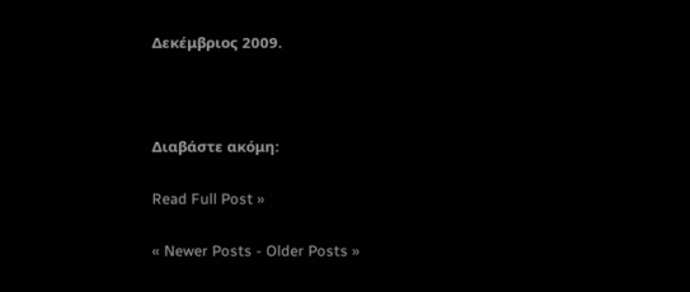Δεκέμβριος 2009.



Διαβάστε ακόμη:

Read Full Post »

« Newer Posts - Older Posts »